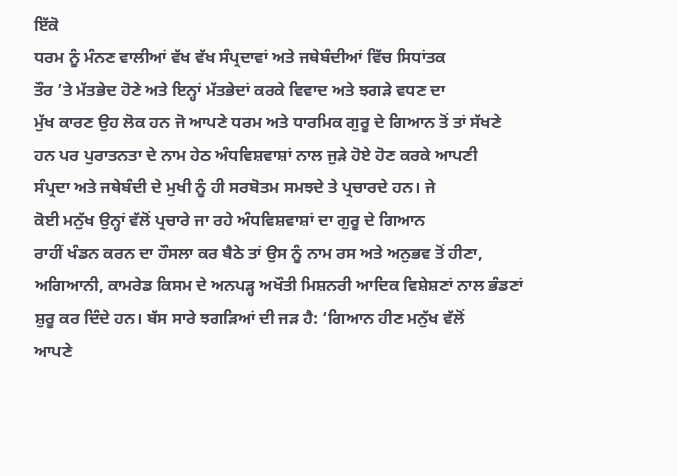ਇੱਕੋ
ਧਰਮ ਨੂੰ ਮੰਨਣ ਵਾਲੀਆਂ ਵੱਖ ਵੱਖ ਸੰਪ੍ਰਦਾਵਾਂ ਅਤੇ ਜਥੇਬੰਦੀਆਂ ਵਿੱਚ ਸਿਧਾਂਤਕ
ਤੌਰ ’ਤੇ ਮੱਤਭੇਦ ਹੋਣੇ ਅਤੇ ਇਨ੍ਹਾਂ ਮੱਤਭੇਦਾਂ ਕਰਕੇ ਵਿਵਾਦ ਅਤੇ ਝਗੜੇ ਵਧਣ ਦਾ
ਮੁੱਖ ਕਾਰਣ ਉਹ ਲੋਕ ਹਨ ਜੋ ਆਪਣੇ ਧਰਮ ਅਤੇ ਧਾਰਮਿਕ ਗੁਰੂ ਦੇ ਗਿਆਨ ਤੋਂ ਤਾਂ ਸੱਖਣੇ
ਹਨ ਪਰ ਪੁਰਾਤਨਤਾ ਦੇ ਨਾਮ ਹੇਠ ਅੰਧਵਿਸ਼ਵਾਸ਼ਾਂ ਨਾਲ ਜੁੜੇ ਹੋਏ ਹੋਣ ਕਰਕੇ ਆਪਣੀ
ਸੰਪ੍ਰਦਾ ਅਤੇ ਜਥੇਬੰਦੀ ਦੇ ਮੁਖੀ ਨੂੰ ਹੀ ਸਰਬੋਤਮ ਸਮਝਦੇ ਤੇ ਪ੍ਰਚਾਰਦੇ ਹਨ। ਜੇ
ਕੋਈ ਮਨੁੱਖ ਉਨ੍ਹਾਂ ਵੱਲੋਂ ਪ੍ਰਚਾਰੇ ਜਾ ਰਹੇ ਅੰਧਵਿਸ਼ਵਾਸ਼ਾਂ ਦਾ ਗੁਰੂ ਦੇ ਗਿਆਨ
ਰਾਹੀਂ ਖੰਡਨ ਕਰਨ ਦਾ ਹੌਸਲਾ ਕਰ ਬੈਠੇ ਤਾਂ ਉਸ ਨੂੰ ਨਾਮ ਰਸ ਅਤੇ ਅਨੁਭਵ ਤੋਂ ਹੀਣਾ,
ਅਗਿਆਨੀ, ਕਾਮਰੇਡ ਕਿਸਮ ਦੇ ਅਨਪੜ੍ਹ ਅਖੌਤੀ ਮਿਸ਼ਨਰੀ ਆਦਿਕ ਵਿਸ਼ੇਸ਼ਣਾਂ ਨਾਲ ਭੰਡਣਾਂ
ਸ਼ੁਰੂ ਕਰ ਦਿੰਦੇ ਹਨ। ਬੱਸ ਸਾਰੇ ਝਗੜਿਆਂ ਦੀ ਜੜ ਹੈ: ‘ਗਿਆਨ ਹੀਣ ਮਨੁੱਖ ਵੱਲੋਂ
ਆਪਣੇ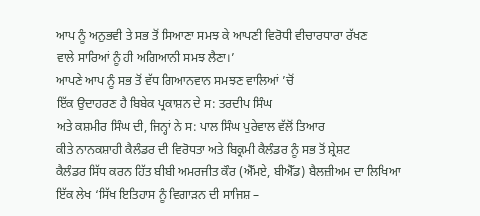ਆਪ ਨੂੰ ਅਨੁਭਵੀ ਤੇ ਸਭ ਤੋਂ ਸਿਆਣਾ ਸਮਝ ਕੇ ਆਪਣੀ ਵਿਰੋਧੀ ਵੀਚਾਰਧਾਰਾ ਰੱਖਣ
ਵਾਲੇ ਸਾਰਿਆਂ ਨੂੰ ਹੀ ਅਗਿਆਨੀ ਸਮਝ ਲੈਣਾ।’
ਆਪਣੇ ਆਪ ਨੂੰ ਸਭ ਤੋਂ ਵੱਧ ਗਿਆਨਵਾਨ ਸਮਝਣ ਵਾਲਿਆਂ ’ਚੋਂ
ਇੱਕ ਉਦਾਹਰਣ ਹੈ ਬਿਬੇਕ ਪ੍ਰਕਾਸ਼ਨ ਦੇ ਸ: ਤਰਦੀਪ ਸਿੰਘ
ਅਤੇ ਕਸ਼ਮੀਰ ਸਿੰਘ ਦੀ, ਜਿਨ੍ਹਾਂ ਨੇ ਸ: ਪਾਲ ਸਿੰਘ ਪੁਰੇਵਾਲ ਵੱਲੋਂ ਤਿਆਰ
ਕੀਤੇ ਨਾਨਕਸ਼ਾਹੀ ਕੈਲੰਡਰ ਦੀ ਵਿਰੋਧਤਾ ਅਤੇ ਬਿਕ੍ਰਮੀ ਕੈਲੰਡਰ ਨੂੰ ਸਭ ਤੋਂ ਸ਼੍ਰੇਸ਼ਟ
ਕੈਲੰਡਰ ਸਿੱਧ ਕਰਨ ਹਿੱਤ ਬੀਬੀ ਅਮਰਜੀਤ ਕੌਰ (ਐੱਮਏ, ਬੀਐੱਡ) ਬੈਲਜ਼ੀਅਮ ਦਾ ਲਿਖਿਆ
ਇੱਕ ਲੇਖ ‘ਸਿੱਖ ਇਤਿਹਾਸ ਨੂੰ ਵਿਗਾੜਨ ਦੀ ਸਾਜਿਸ਼ –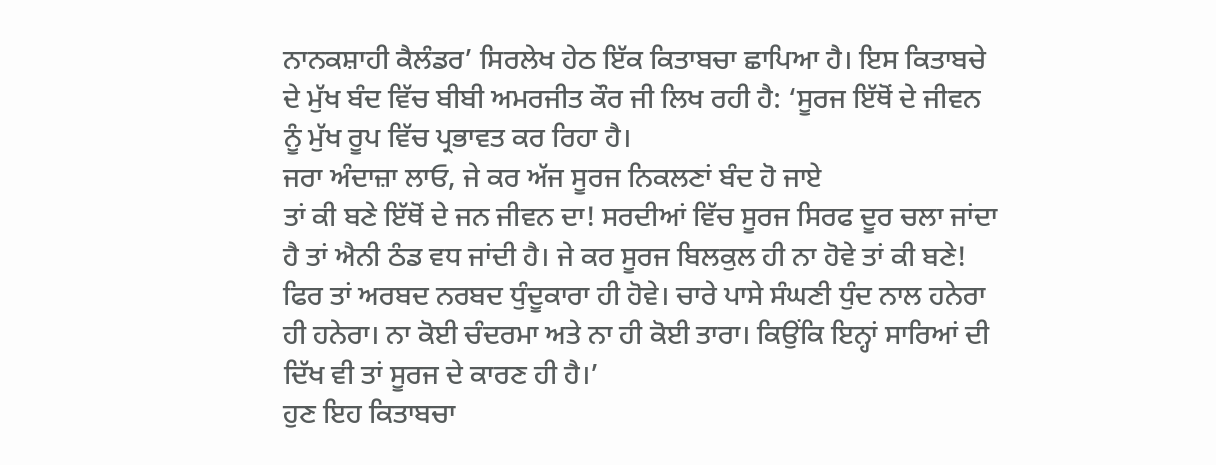ਨਾਨਕਸ਼ਾਹੀ ਕੈਲੰਡਰ’ ਸਿਰਲੇਖ ਹੇਠ ਇੱਕ ਕਿਤਾਬਚਾ ਛਾਪਿਆ ਹੈ। ਇਸ ਕਿਤਾਬਚੇ
ਦੇ ਮੁੱਖ ਬੰਦ ਵਿੱਚ ਬੀਬੀ ਅਮਰਜੀਤ ਕੌਰ ਜੀ ਲਿਖ ਰਹੀ ਹੈ: ‘ਸੂਰਜ ਇੱਥੋਂ ਦੇ ਜੀਵਨ
ਨੂੰ ਮੁੱਖ ਰੂਪ ਵਿੱਚ ਪ੍ਰਭਾਵਤ ਕਰ ਰਿਹਾ ਹੈ।
ਜਰਾ ਅੰਦਾਜ਼ਾ ਲਾਓ, ਜੇ ਕਰ ਅੱਜ ਸੂਰਜ ਨਿਕਲਣਾਂ ਬੰਦ ਹੋ ਜਾਏ
ਤਾਂ ਕੀ ਬਣੇ ਇੱਥੋਂ ਦੇ ਜਨ ਜੀਵਨ ਦਾ! ਸਰਦੀਆਂ ਵਿੱਚ ਸੂਰਜ ਸਿਰਫ ਦੂਰ ਚਲਾ ਜਾਂਦਾ
ਹੈ ਤਾਂ ਐਨੀ ਠੰਡ ਵਧ ਜਾਂਦੀ ਹੈ। ਜੇ ਕਰ ਸੂਰਜ ਬਿਲਕੁਲ ਹੀ ਨਾ ਹੋਵੇ ਤਾਂ ਕੀ ਬਣੇ!
ਫਿਰ ਤਾਂ ਅਰਬਦ ਨਰਬਦ ਧੁੰਦੂਕਾਰਾ ਹੀ ਹੋਵੇ। ਚਾਰੇ ਪਾਸੇ ਸੰਘਣੀ ਧੁੰਦ ਨਾਲ ਹਨੇਰਾ
ਹੀ ਹਨੇਰਾ। ਨਾ ਕੋਈ ਚੰਦਰਮਾ ਅਤੇ ਨਾ ਹੀ ਕੋਈ ਤਾਰਾ। ਕਿਉਂਕਿ ਇਨ੍ਹਾਂ ਸਾਰਿਆਂ ਦੀ
ਦਿੱਖ ਵੀ ਤਾਂ ਸੂਰਜ ਦੇ ਕਾਰਣ ਹੀ ਹੈ।’
ਹੁਣ ਇਹ ਕਿਤਾਬਚਾ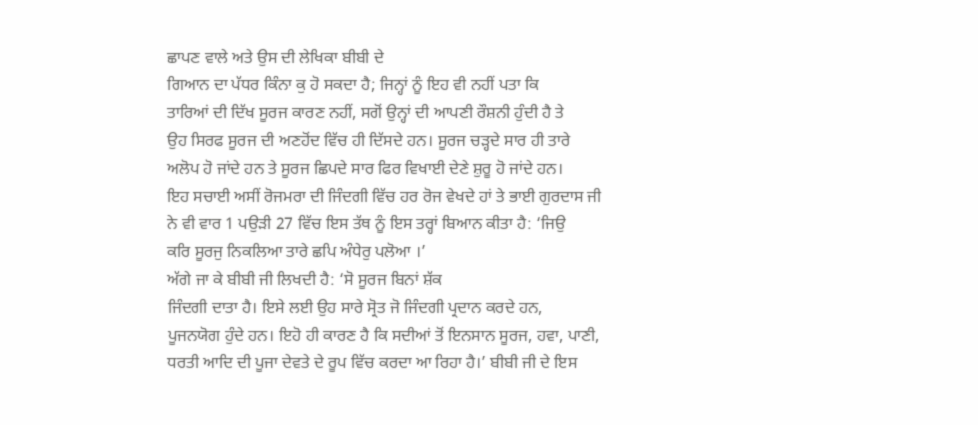ਛਾਪਣ ਵਾਲੇ ਅਤੇ ਉਸ ਦੀ ਲੇਖਿਕਾ ਬੀਬੀ ਦੇ
ਗਿਆਨ ਦਾ ਪੱਧਰ ਕਿੰਨਾ ਕੁ ਹੋ ਸਕਦਾ ਹੈ; ਜਿਨ੍ਹਾਂ ਨੂੰ ਇਹ ਵੀ ਨਹੀਂ ਪਤਾ ਕਿ
ਤਾਰਿਆਂ ਦੀ ਦਿੱਖ ਸੂਰਜ ਕਾਰਣ ਨਹੀਂ, ਸਗੋਂ ਉਨ੍ਹਾਂ ਦੀ ਆਪਣੀ ਰੌਸ਼ਨੀ ਹੁੰਦੀ ਹੈ ਤੇ
ਉਹ ਸਿਰਫ ਸੂਰਜ ਦੀ ਅਣਹੋਂਦ ਵਿੱਚ ਹੀ ਦਿੱਸਦੇ ਹਨ। ਸੂਰਜ ਚੜ੍ਹਦੇ ਸਾਰ ਹੀ ਤਾਰੇ
ਅਲੋਪ ਹੋ ਜਾਂਦੇ ਹਨ ਤੇ ਸੂਰਜ ਛਿਪਦੇ ਸਾਰ ਫਿਰ ਵਿਖਾਈ ਦੇਣੇ ਸ਼ੁਰੂ ਹੋ ਜਾਂਦੇ ਹਨ।
ਇਹ ਸਚਾਈ ਅਸੀਂ ਰੋਜਮਰਾ ਦੀ ਜਿੰਦਗੀ ਵਿੱਚ ਹਰ ਰੋਜ ਵੇਖਦੇ ਹਾਂ ਤੇ ਭਾਈ ਗੁਰਦਾਸ ਜੀ
ਨੇ ਵੀ ਵਾਰ 1 ਪਉੜੀ 27 ਵਿੱਚ ਇਸ ਤੱਥ ਨੂੰ ਇਸ ਤਰ੍ਹਾਂ ਬਿਆਨ ਕੀਤਾ ਹੈ: ‘ਜਿਉ
ਕਰਿ ਸੂਰਜੁ ਨਿਕਲਿਆ ਤਾਰੇ ਛਪਿ ਅੰਧੇਰੁ ਪਲੋਆ ।’
ਅੱਗੇ ਜਾ ਕੇ ਬੀਬੀ ਜੀ ਲਿਖਦੀ ਹੈ: ‘ਸੋ ਸੂਰਜ ਬਿਨਾਂ ਸ਼ੱਕ
ਜਿੰਦਗੀ ਦਾਤਾ ਹੈ। ਇਸੇ ਲਈ ਉਹ ਸਾਰੇ ਸ੍ਰੋਤ ਜੋ ਜਿੰਦਗੀ ਪ੍ਰਦਾਨ ਕਰਦੇ ਹਨ,
ਪੂਜਨਯੋਗ ਹੁੰਦੇ ਹਨ। ਇਹੋ ਹੀ ਕਾਰਣ ਹੈ ਕਿ ਸਦੀਆਂ ਤੋਂ ਇਨਸਾਨ ਸੂਰਜ, ਹਵਾ, ਪਾਣੀ,
ਧਰਤੀ ਆਦਿ ਦੀ ਪੂਜਾ ਦੇਵਤੇ ਦੇ ਰੂਪ ਵਿੱਚ ਕਰਦਾ ਆ ਰਿਹਾ ਹੈ।’ ਬੀਬੀ ਜੀ ਦੇ ਇਸ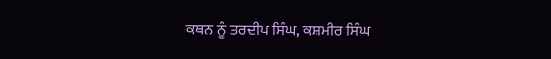ਕਥਨ ਨੂੰ ਤਰਦੀਪ ਸਿੰਘ, ਕਸ਼ਮੀਰ ਸਿੰਘ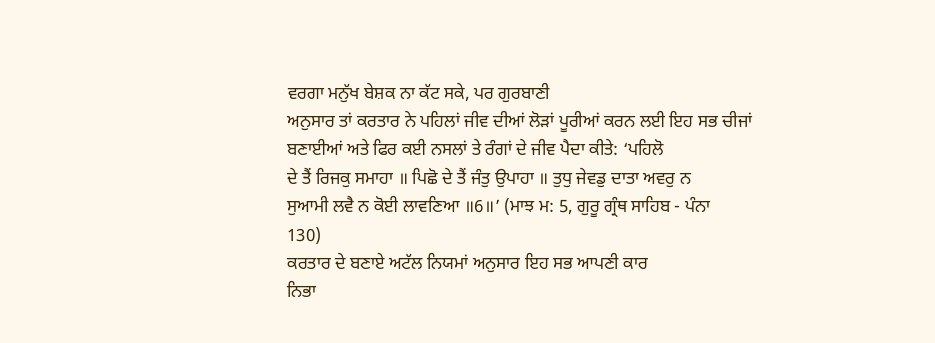ਵਰਗਾ ਮਨੁੱਖ ਬੇਸ਼ਕ ਨਾ ਕੱਟ ਸਕੇ, ਪਰ ਗੁਰਬਾਣੀ
ਅਨੁਸਾਰ ਤਾਂ ਕਰਤਾਰ ਨੇ ਪਹਿਲਾਂ ਜੀਵ ਦੀਆਂ ਲੋੜਾਂ ਪੂਰੀਆਂ ਕਰਨ ਲਈ ਇਹ ਸਭ ਚੀਜਾਂ
ਬਣਾਈਆਂ ਅਤੇ ਫਿਰ ਕਈ ਨਸਲਾਂ ਤੇ ਰੰਗਾਂ ਦੇ ਜੀਵ ਪੈਦਾ ਕੀਤੇ: ‘ਪਹਿਲੋ
ਦੇ ਤੈਂ ਰਿਜਕੁ ਸਮਾਹਾ ॥ ਪਿਛੋ ਦੇ ਤੈਂ ਜੰਤੁ ਉਪਾਹਾ ॥ ਤੁਧੁ ਜੇਵਡੁ ਦਾਤਾ ਅਵਰੁ ਨ
ਸੁਆਮੀ ਲਵੈ ਨ ਕੋਈ ਲਾਵਣਿਆ ॥6॥’ (ਮਾਝ ਮ: 5, ਗੁਰੂ ਗ੍ਰੰਥ ਸਾਹਿਬ - ਪੰਨਾ
130)
ਕਰਤਾਰ ਦੇ ਬਣਾਏ ਅਟੱਲ ਨਿਯਮਾਂ ਅਨੁਸਾਰ ਇਹ ਸਭ ਆਪਣੀ ਕਾਰ
ਨਿਭਾ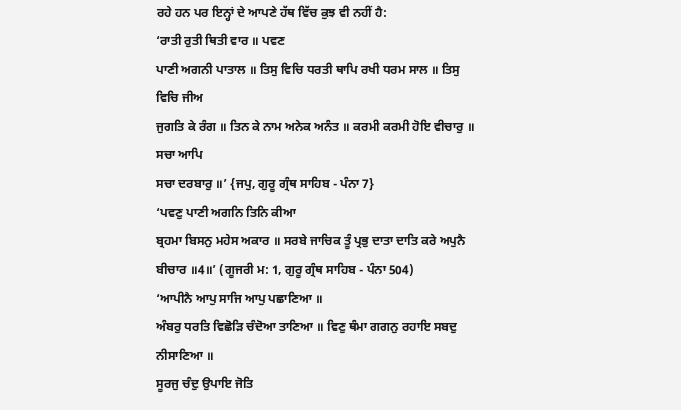ਰਹੇ ਹਨ ਪਰ ਇਨ੍ਹਾਂ ਦੇ ਆਪਣੇ ਹੱਥ ਵਿੱਚ ਕੁਝ ਵੀ ਨਹੀਂ ਹੈ:
‘ਰਾਤੀ ਰੁਤੀ ਥਿਤੀ ਵਾਰ ॥ ਪਵਣ
ਪਾਣੀ ਅਗਨੀ ਪਾਤਾਲ ॥ ਤਿਸੁ ਵਿਚਿ ਧਰਤੀ ਥਾਪਿ ਰਖੀ ਧਰਮ ਸਾਲ ॥ ਤਿਸੁ ਵਿਚਿ ਜੀਅ
ਜੁਗਤਿ ਕੇ ਰੰਗ ॥ ਤਿਨ ਕੇ ਨਾਮ ਅਨੇਕ ਅਨੰਤ ॥ ਕਰਮੀ ਕਰਮੀ ਹੋਇ ਵੀਚਾਰੁ ॥ ਸਚਾ ਆਪਿ
ਸਚਾ ਦਰਬਾਰੁ ॥’ {ਜਪੁ, ਗੁਰੂ ਗ੍ਰੰਥ ਸਾਹਿਬ - ਪੰਨਾ 7}
‘ਪਵਣੁ ਪਾਣੀ ਅਗਨਿ ਤਿਨਿ ਕੀਆ
ਬ੍ਰਹਮਾ ਬਿਸਨੁ ਮਹੇਸ ਅਕਾਰ ॥ ਸਰਬੇ ਜਾਚਿਕ ਤੂੰ ਪ੍ਰਭੁ ਦਾਤਾ ਦਾਤਿ ਕਰੇ ਅਪੁਨੈ
ਬੀਚਾਰ ॥4॥’ (ਗੂਜਰੀ ਮ: 1, ਗੁਰੂ ਗ੍ਰੰਥ ਸਾਹਿਬ - ਪੰਨਾ 504)
‘ਆਪੀਨੈ ਆਪੁ ਸਾਜਿ ਆਪੁ ਪਛਾਣਿਆ ॥
ਅੰਬਰੁ ਧਰਤਿ ਵਿਛੋੜਿ ਚੰਦੋਆ ਤਾਣਿਆ ॥ ਵਿਣੁ ਥੰਮਾ ਗਗਨੁ ਰਹਾਇ ਸਬਦੁ ਨੀਸਾਣਿਆ ॥
ਸੂਰਜੁ ਚੰਦੁ ਉਪਾਇ ਜੋਤਿ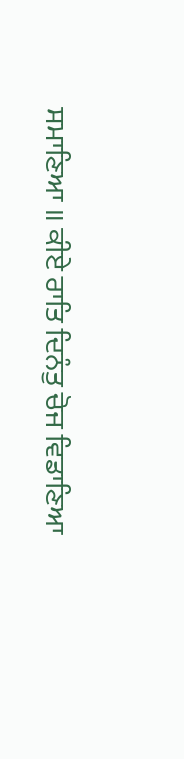ਸਮਾਣਿਆ ॥ ਕੀਏ ਰਾਤਿ ਦਿਨੰਤੁ ਚੋਜ ਵਿਡਾਣਿਆ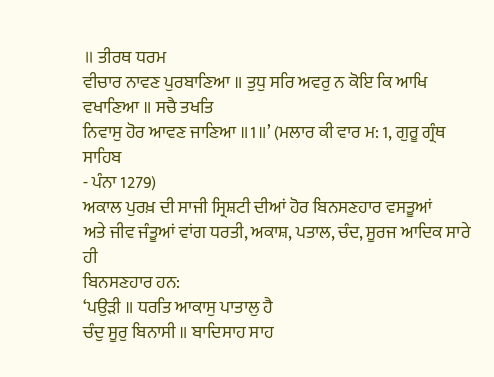॥ ਤੀਰਥ ਧਰਮ
ਵੀਚਾਰ ਨਾਵਣ ਪੁਰਬਾਣਿਆ ॥ ਤੁਧੁ ਸਰਿ ਅਵਰੁ ਨ ਕੋਇ ਕਿ ਆਖਿ ਵਖਾਣਿਆ ॥ ਸਚੈ ਤਖਤਿ
ਨਿਵਾਸੁ ਹੋਰ ਆਵਣ ਜਾਣਿਆ ॥1॥’ (ਮਲਾਰ ਕੀ ਵਾਰ ਮ: 1, ਗੁਰੂ ਗ੍ਰੰਥ ਸਾਹਿਬ
- ਪੰਨਾ 1279)
ਅਕਾਲ ਪੁਰਖ਼ ਦੀ ਸਾਜੀ ਸ੍ਰਿਸ਼ਟੀ ਦੀਆਂ ਹੋਰ ਬਿਨਸਣਹਾਰ ਵਸਤੂਆਂ
ਅਤੇ ਜੀਵ ਜੰਤੂਆਂ ਵਾਂਗ ਧਰਤੀ, ਅਕਾਸ਼, ਪਤਾਲ, ਚੰਦ, ਸੂਰਜ ਆਦਿਕ ਸਾਰੇ ਹੀ
ਬਿਨਸਣਹਾਰ ਹਨ:
‘ਪਉੜੀ ॥ ਧਰਤਿ ਆਕਾਸੁ ਪਾਤਾਲੁ ਹੈ
ਚੰਦੁ ਸੂਰੁ ਬਿਨਾਸੀ ॥ ਬਾਦਿਸਾਹ ਸਾਹ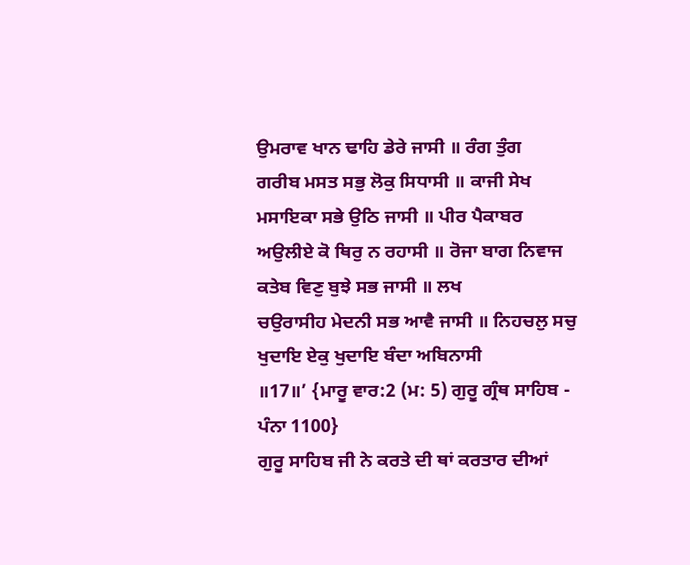ਉਮਰਾਵ ਖਾਨ ਢਾਹਿ ਡੇਰੇ ਜਾਸੀ ॥ ਰੰਗ ਤੁੰਗ
ਗਰੀਬ ਮਸਤ ਸਭੁ ਲੋਕੁ ਸਿਧਾਸੀ ॥ ਕਾਜੀ ਸੇਖ ਮਸਾਇਕਾ ਸਭੇ ਉਠਿ ਜਾਸੀ ॥ ਪੀਰ ਪੈਕਾਬਰ
ਅਉਲੀਏ ਕੋ ਥਿਰੁ ਨ ਰਹਾਸੀ ॥ ਰੋਜਾ ਬਾਗ ਨਿਵਾਜ ਕਤੇਬ ਵਿਣੁ ਬੁਝੇ ਸਭ ਜਾਸੀ ॥ ਲਖ
ਚਉਰਾਸੀਹ ਮੇਦਨੀ ਸਭ ਆਵੈ ਜਾਸੀ ॥ ਨਿਹਚਲੁ ਸਚੁ ਖੁਦਾਇ ਏਕੁ ਖੁਦਾਇ ਬੰਦਾ ਅਬਿਨਾਸੀ
॥17॥’ {ਮਾਰੂ ਵਾਰ:2 (ਮ: 5) ਗੁਰੂ ਗ੍ਰੰਥ ਸਾਹਿਬ - ਪੰਨਾ 1100}
ਗੁਰੂ ਸਾਹਿਬ ਜੀ ਨੇ ਕਰਤੇ ਦੀ ਥਾਂ ਕਰਤਾਰ ਦੀਆਂ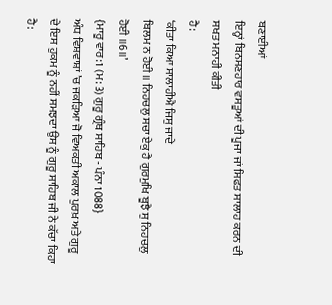ਬਣਾਈਆਂ
ਇਨ੍ਹਾਂ ਬਿਨਸਣਹਾਰ ਵਸਤੂਆਂ ਦੀ ਪੂਜਾ ਜਾਂ ਸਿਫਤ ਸਾਲਾਹ ਕਰਨ ਦੀ ਸਖਤ ਮਨਾਹੀ ਕੀਤੀ
ਹੈ:
‘ਕੀਤਾ ਕਿਆ ਸਾਲਾਹੀਐ ਜਿਸੁ ਜਾਦੇ
ਬਿਲਮ ਨ ਹੋਈ ॥ ਨਿਹਚਲੁ ਸਚਾ ਏਕੁ ਹੈ ਗੁਰਮੁਖਿ ਬੂਝੈ ਸੁ ਨਿਹਚਲੁ ਹੋਈ ॥6॥’
{ਮਾਰੂ ਵਾਰ:1 (ਮ: 3) ਗੁਰੂ ਗ੍ਰੰਥ ਸਾਹਿਬ - ਪੰਨਾ 1088}
ਅੰਧ ਵਿਸ਼ਵਾਸ਼ਾਂ ’ਚ ਜਕੜਿਆ ਜੋ ਵਿਅਕਤੀ ਅਕਾਲ ਪੁਰਖ਼ ਅਤੇ ਗੁਰੂ
ਦੇ ਇਸ ਹੁਕਮ ਨੂੰ ਨਹੀਂ ਸਮਝਦਾ ਉਸ ਨੂੰ ਗੁਰੂ ਸਾਹਿਬ ਜੀ ਨੇ ਕੱਚਾ ਕਿਹਾ ਹੈ: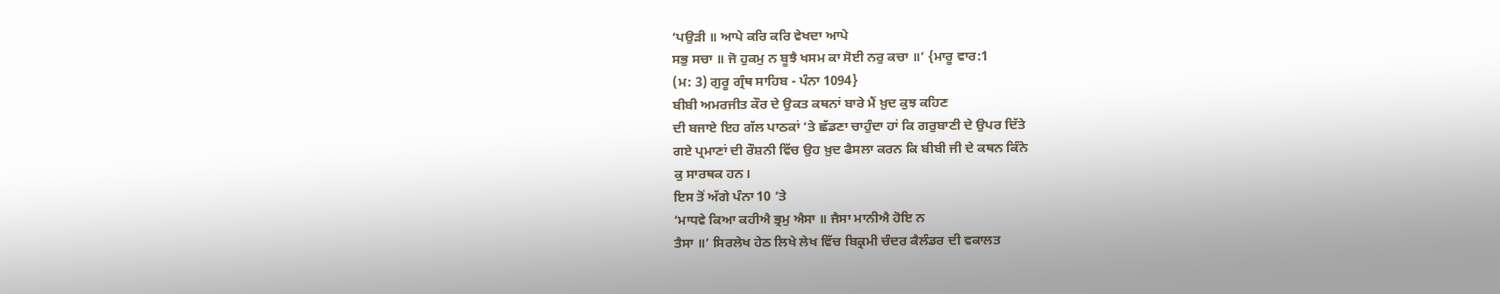‘ਪਉੜੀ ॥ ਆਪੇ ਕਰਿ ਕਰਿ ਵੇਖਦਾ ਆਪੇ
ਸਭੁ ਸਚਾ ॥ ਜੋ ਹੁਕਮੁ ਨ ਬੂਝੈ ਖਸਮ ਕਾ ਸੋਈ ਨਰੁ ਕਚਾ ॥’ {ਮਾਰੂ ਵਾਰ:1
(ਮ: 3) ਗੁਰੂ ਗ੍ਰੰਥ ਸਾਹਿਬ - ਪੰਨਾ 1094}
ਬੀਬੀ ਅਮਰਜੀਤ ਕੌਰ ਦੇ ਉਕਤ ਕਥਨਾਂ ਬਾਰੇ ਮੈਂ ਖ਼ੁਦ ਕੁਝ ਕਹਿਣ
ਦੀ ਬਜਾਏ ਇਹ ਗੱਲ ਪਾਠਕਾਂ ’ਤੇ ਛੱਡਣਾ ਚਾਹੁੰਦਾ ਹਾਂ ਕਿ ਗਰੁਬਾਣੀ ਦੇ ਉਪਰ ਦਿੱਤੇ
ਗਏ ਪ੍ਰਮਾਣਾਂ ਦੀ ਰੌਸ਼ਨੀ ਵਿੱਚ ਉਹ ਖ਼ੁਦ ਫੈਸਲਾ ਕਰਨ ਕਿ ਬੀਬੀ ਜੀ ਦੇ ਕਥਨ ਕਿੰਨੇ
ਕੁ ਸਾਰਥਕ ਹਨ।
ਇਸ ਤੋਂ ਅੱਗੇ ਪੰਨਾ 10 ’ਤੇ
‘ਮਾਧਵੇ ਕਿਆ ਕਹੀਐ ਭ੍ਰਮੁ ਐਸਾ ॥ ਜੈਸਾ ਮਾਨੀਐ ਹੋਇ ਨ
ਤੈਸਾ ॥’ ਸਿਰਲੇਖ ਹੇਠ ਲਿਖੇ ਲੇਖ ਵਿੱਚ ਬਿਕ੍ਰਮੀ ਚੰਦਰ ਕੈਲੰਡਰ ਦੀ ਵਕਾਲਤ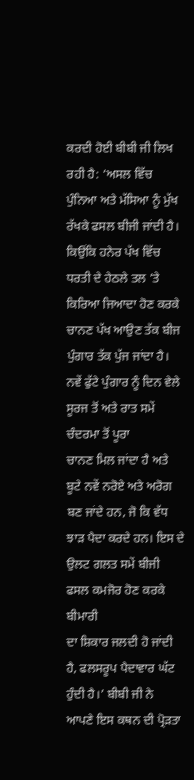ਕਰਦੀ ਹੋਈ ਬੀਬੀ ਜੀ ਲਿਖ ਰਹੀ ਹੈ: ‘ਅਸਲ ਵਿੱਚ ਪੁੰਨਿਆ ਅਤੇ ਮੱਸਿਆ ਨੂੰ ਮੁੱਖ
ਰੱਖਕੇ ਫਸਲ ਬੀਜੀ ਜਾਂਦੀ ਹੈ। ਕਿਉਂਕਿ ਹਨੇਰ ਪੱਖ ਵਿੱਚ ਧਰਤੀ ਦੇ ਹੇਠਲੇ ਤਲ ’ਤੇ
ਕਿਰਿਆ ਜਿਆਦਾ ਹੋਣ ਕਰਕੇ ਚਾਨਣ ਪੱਖ ਆਉਣ ਤੱਕ ਬੀਜ ਪੁੰਗਾਰ ਤੱਕ ਪੁੱਜ ਜਾਂਦਾ ਹੈ।
ਨਵੇਂ ਫੁੱਟੇ ਪੁੰਗਾਰ ਨੂੰ ਦਿਨ ਵੇਲੇ ਸੂਰਜ ਤੋਂ ਅਤੇ ਰਾਤ ਸਮੇਂ ਚੰਦਰਮਾ ਤੋਂ ਪੂਰਾ
ਚਾਨਣ ਮਿਲ ਜਾਂਦਾ ਹੈ ਅਤੇ ਬੂਟੇ ਨਵੇਂ ਨਰੋਏ ਅਤੇ ਅਰੋਗ ਬਣ ਜਾਂਦੇ ਹਨ, ਜੋ ਕਿ ਵੱਧ
ਝਾੜ ਪੈਦਾ ਕਰਦੇ ਹਨ। ਇਸ ਦੇ ਉਲਟ ਗਲਤ ਸਮੇਂ ਬੀਜੀ ਫਸਲ ਕਮਜੋਰ ਹੋਣ ਕਰਕੇ ਬੀਮਾਰੀ
ਦਾ ਸ਼ਿਕਾਰ ਜਲਦੀ ਹੋ ਜਾਂਦੀ ਹੈ, ਫਲਸਰੂਪ ਪੈਦਾਵਾਰ ਘੱਟ ਹੁੰਦੀ ਹੈ।’ ਬੀਬੀ ਜੀ ਨੇ
ਆਪਣੇ ਇਸ ਕਥਨ ਦੀ ਪ੍ਰੋੜਤਾ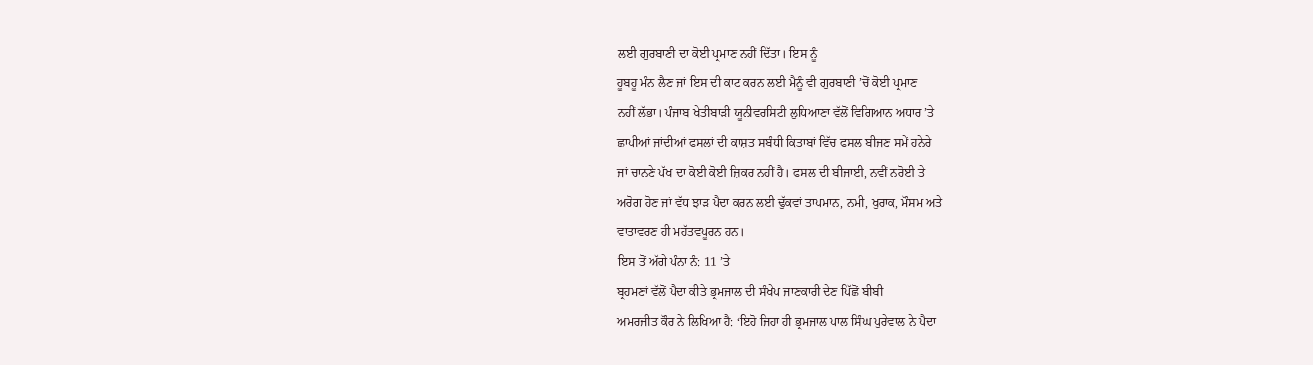ਲਈ ਗੁਰਬਾਣੀ ਦਾ ਕੋਈ ਪ੍ਰਮਾਣ ਨਹੀਂ ਦਿੱਤਾ। ਇਸ ਨੂੰ
ਹੂਬਹੂ ਮੰਨ ਲੈਣ ਜਾਂ ਇਸ ਦੀ ਕਾਟ ਕਰਨ ਲਈ ਮੈਨੂੰ ਵੀ ਗੁਰਬਾਣੀ ’ਚੋਂ ਕੋਈ ਪ੍ਰਮਾਣ
ਨਹੀਂ ਲੱਭਾ। ਪੰਜਾਬ ਖੇਤੀਬਾੜੀ ਯੂਨੀਵਰਸਿਟੀ ਲੁਧਿਆਣਾ ਵੱਲੋਂ ਵਿਗਿਆਨ ਅਧਾਰ ’ਤੇ
ਛਾਪੀਆਂ ਜਾਂਦੀਆਂ ਫਸਲਾਂ ਦੀ ਕਾਸ਼ਤ ਸਬੰਧੀ ਕਿਤਾਬਾਂ ਵਿੱਚ ਫਸਲ ਬੀਜਣ ਸਮੇਂ ਹਨੇਰੇ
ਜਾਂ ਚਾਨਣੇ ਪੱਖ ਦਾ ਕੋਈ ਕੋਈ ਜ਼ਿਕਰ ਨਹੀਂ ਹੈ। ਫਸਲ ਦੀ ਬੀਜਾਈ, ਨਵੀਂ ਨਰੋਈ ਤੇ
ਅਰੋਗ ਹੋਣ ਜਾਂ ਵੱਧ ਝਾੜ ਪੈਦਾ ਕਰਨ ਲਈ ਢੁੱਕਵਾਂ ਤਾਪਮਾਨ, ਨਮੀ, ਖੁਰਾਕ, ਮੌਸਮ ਅਤੇ
ਵਾਤਾਵਰਣ ਹੀ ਮਹੱਤਵਪੂਰਨ ਹਨ।
ਇਸ ਤੋਂ ਅੱਗੇ ਪੰਨਾ ਨੰ: 11 ’ਤੇ
ਬ੍ਰਹਮਣਾਂ ਵੱਲੋਂ ਪੈਦਾ ਕੀਤੇ ਭ੍ਰਮਜਾਲ ਦੀ ਸੰਖੇਪ ਜਾਣਕਾਰੀ ਦੇਣ ਪਿੱਛੋਂ ਬੀਬੀ
ਅਮਰਜੀਤ ਕੌਰ ਨੇ ਲਿਖਿਆ ਹੈ: ‘ਇਹੋ ਜਿਹਾ ਹੀ ਭ੍ਰਮਜਾਲ ਪਾਲ ਸਿੰਘ ਪੁਰੇਵਾਲ ਨੇ ਪੈਦਾ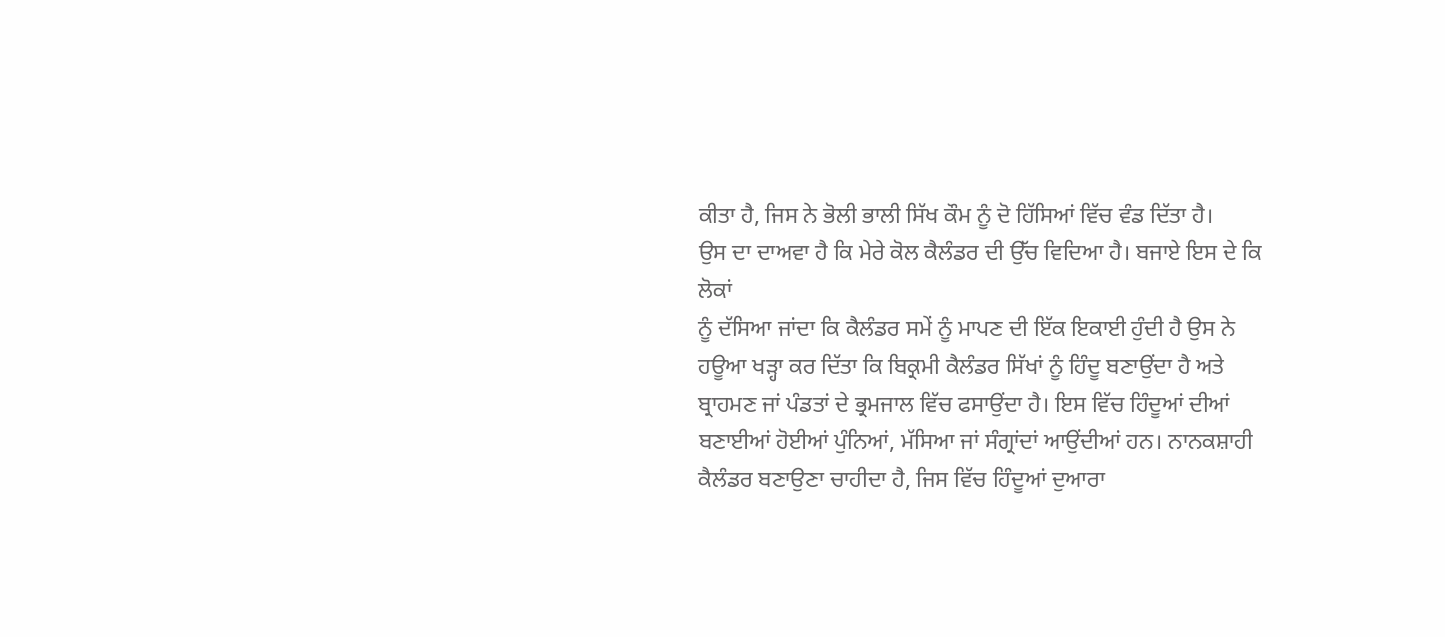ਕੀਤਾ ਹੈ, ਜਿਸ ਨੇ ਭੋਲੀ ਭਾਲੀ ਸਿੱਖ ਕੌਮ ਨੂੰ ਦੋ ਹਿੱਸਿਆਂ ਵਿੱਚ ਵੰਡ ਦਿੱਤਾ ਹੈ।
ਉਸ ਦਾ ਦਾਅਵਾ ਹੈ ਕਿ ਮੇਰੇ ਕੋਲ ਕੈਲੰਡਰ ਦੀ ਉੱਚ ਵਿਦਿਆ ਹੈ। ਬਜਾਏ ਇਸ ਦੇ ਕਿ ਲੋਕਾਂ
ਨੂੰ ਦੱਸਿਆ ਜਾਂਦਾ ਕਿ ਕੈਲੰਡਰ ਸਮੇਂ ਨੂੰ ਮਾਪਣ ਦੀ ਇੱਕ ਇਕਾਈ ਹੁੰਦੀ ਹੈ ਉਸ ਨੇ
ਹਊਆ ਖੜ੍ਹਾ ਕਰ ਦਿੱਤਾ ਕਿ ਬਿਕ੍ਰਮੀ ਕੈਲੰਡਰ ਸਿੱਖਾਂ ਨੂੰ ਹਿੰਦੂ ਬਣਾਉਂਦਾ ਹੈ ਅਤੇ
ਬ੍ਰਾਹਮਣ ਜਾਂ ਪੰਡਤਾਂ ਦੇ ਭ੍ਰਮਜਾਲ ਵਿੱਚ ਫਸਾਉਂਦਾ ਹੈ। ਇਸ ਵਿੱਚ ਹਿੰਦੂਆਂ ਦੀਆਂ
ਬਣਾਈਆਂ ਹੋਈਆਂ ਪੁੰਨਿਆਂ, ਮੱਸਿਆ ਜਾਂ ਸੰਗ੍ਰਾਂਦਾਂ ਆਉਂਦੀਆਂ ਹਨ। ਨਾਨਕਸ਼ਾਹੀ
ਕੈਲੰਡਰ ਬਣਾਉਣਾ ਚਾਹੀਦਾ ਹੈ, ਜਿਸ ਵਿੱਚ ਹਿੰਦੂਆਂ ਦੁਆਰਾ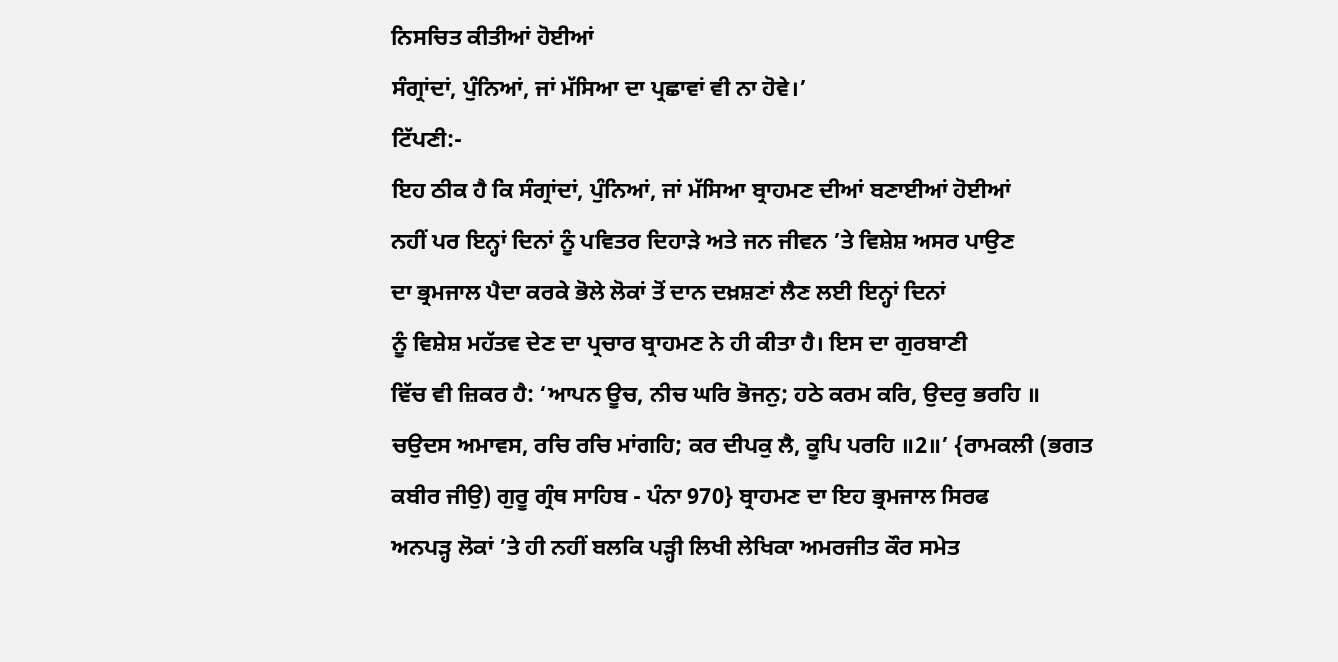ਨਿਸਚਿਤ ਕੀਤੀਆਂ ਹੋਈਆਂ
ਸੰਗ੍ਰਾਂਦਾਂ, ਪੁੰਨਿਆਂ, ਜਾਂ ਮੱਸਿਆ ਦਾ ਪ੍ਰਛਾਵਾਂ ਵੀ ਨਾ ਹੋਵੇ।’
ਟਿੱਪਣੀ:-
ਇਹ ਠੀਕ ਹੈ ਕਿ ਸੰਗ੍ਰਾਂਦਾਂ, ਪੁੰਨਿਆਂ, ਜਾਂ ਮੱਸਿਆ ਬ੍ਰਾਹਮਣ ਦੀਆਂ ਬਣਾਈਆਂ ਹੋਈਆਂ
ਨਹੀਂ ਪਰ ਇਨ੍ਹਾਂ ਦਿਨਾਂ ਨੂੰ ਪਵਿਤਰ ਦਿਹਾੜੇ ਅਤੇ ਜਨ ਜੀਵਨ ’ਤੇ ਵਿਸ਼ੇਸ਼ ਅਸਰ ਪਾਉਣ
ਦਾ ਭ੍ਰਮਜਾਲ ਪੈਦਾ ਕਰਕੇ ਭੋਲੇ ਲੋਕਾਂ ਤੋਂ ਦਾਨ ਦਖ਼ਸ਼ਣਾਂ ਲੈਣ ਲਈ ਇਨ੍ਹਾਂ ਦਿਨਾਂ
ਨੂੰ ਵਿਸ਼ੇਸ਼ ਮਹੱਤਵ ਦੇਣ ਦਾ ਪ੍ਰਚਾਰ ਬ੍ਰਾਹਮਣ ਨੇ ਹੀ ਕੀਤਾ ਹੈ। ਇਸ ਦਾ ਗੁਰਬਾਣੀ
ਵਿੱਚ ਵੀ ਜ਼ਿਕਰ ਹੈ: ‘ਆਪਨ ਊਚ, ਨੀਚ ਘਰਿ ਭੋਜਨੁ; ਹਠੇ ਕਰਮ ਕਰਿ, ਉਦਰੁ ਭਰਹਿ ॥
ਚਉਦਸ ਅਮਾਵਸ, ਰਚਿ ਰਚਿ ਮਾਂਗਹਿ; ਕਰ ਦੀਪਕੁ ਲੈ, ਕੂਪਿ ਪਰਹਿ ॥2॥’ {ਰਾਮਕਲੀ (ਭਗਤ
ਕਬੀਰ ਜੀਉ) ਗੁਰੂ ਗ੍ਰੰਥ ਸਾਹਿਬ - ਪੰਨਾ 970} ਬ੍ਰਾਹਮਣ ਦਾ ਇਹ ਭ੍ਰਮਜਾਲ ਸਿਰਫ
ਅਨਪੜ੍ਹ ਲੋਕਾਂ ’ਤੇ ਹੀ ਨਹੀਂ ਬਲਕਿ ਪੜ੍ਹੀ ਲਿਖੀ ਲੇਖਿਕਾ ਅਮਰਜੀਤ ਕੌਰ ਸਮੇਤ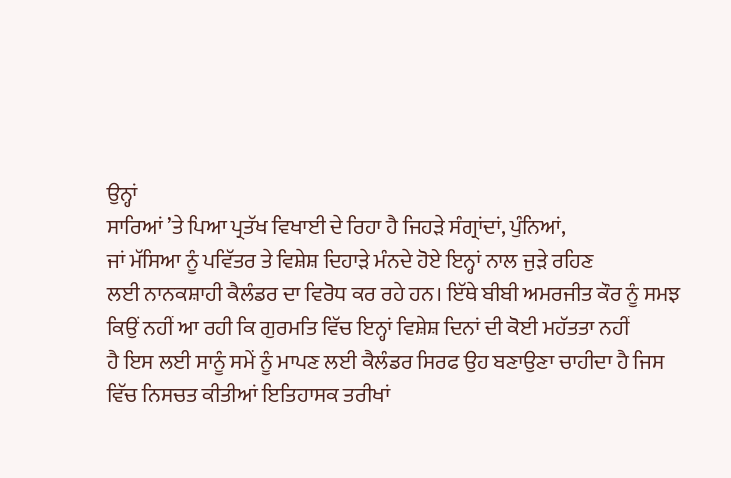ਉਨ੍ਹਾਂ
ਸਾਰਿਆਂ ’ਤੇ ਪਿਆ ਪ੍ਰਤੱਖ ਵਿਖਾਈ ਦੇ ਰਿਹਾ ਹੈ ਜਿਹੜੇ ਸੰਗ੍ਰਾਂਦਾਂ, ਪੁੰਨਿਆਂ,
ਜਾਂ ਮੱਸਿਆ ਨੂੰ ਪਵਿੱਤਰ ਤੇ ਵਿਸ਼ੇਸ਼ ਦਿਹਾੜੇ ਮੰਨਦੇ ਹੋਏ ਇਨ੍ਹਾਂ ਨਾਲ ਜੁੜੇ ਰਹਿਣ
ਲਈ ਨਾਨਕਸ਼ਾਹੀ ਕੈਲੰਡਰ ਦਾ ਵਿਰੋਧ ਕਰ ਰਹੇ ਹਨ। ਇੱਥੇ ਬੀਬੀ ਅਮਰਜੀਤ ਕੌਰ ਨੂੰ ਸਮਝ
ਕਿਉਂ ਨਹੀਂ ਆ ਰਹੀ ਕਿ ਗੁਰਮਤਿ ਵਿੱਚ ਇਨ੍ਹਾਂ ਵਿਸ਼ੇਸ਼ ਦਿਨਾਂ ਦੀ ਕੋਈ ਮਹੱਤਤਾ ਨਹੀਂ
ਹੈ ਇਸ ਲਈ ਸਾਨੂੰ ਸਮੇਂ ਨੂੰ ਮਾਪਣ ਲਈ ਕੈਲੰਡਰ ਸਿਰਫ ਉਹ ਬਣਾਉਣਾ ਚਾਹੀਦਾ ਹੈ ਜਿਸ
ਵਿੱਚ ਨਿਸਚਤ ਕੀਤੀਆਂ ਇਤਿਹਾਸਕ ਤਰੀਖਾਂ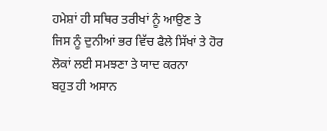ਹਮੇਸ਼ਾਂ ਹੀ ਸਥਿਰ ਤਰੀਖਾਂ ਨੂੰ ਆਉਣ ਤੇ
ਜਿਸ ਨੂੰ ਦੁਨੀਆਂ ਭਰ ਵਿੱਚ ਫੈਲੇ ਸਿੱਖਾਂ ਤੇ ਹੋਰ ਲੋਕਾਂ ਲਈ ਸਮਝਣਾ ਤੇ ਯਾਦ ਕਰਨਾ
ਬਹੁਤ ਹੀ ਅਸਾਨ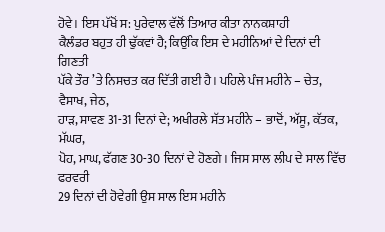ਹੋਵੇ। ਇਸ ਪੱਖੋਂ ਸ: ਪੁਰੇਵਾਲ ਵੱਲੋਂ ਤਿਆਰ ਕੀਤਾ ਨਾਨਕਸ਼ਾਹੀ
ਕੈਲੰਡਰ ਬਹੁਤ ਹੀ ਢੁੱਕਵਾਂ ਹੈ; ਕਿਉਂਕਿ ਇਸ ਦੇ ਮਹੀਨਿਆਂ ਦੇ ਦਿਨਾਂ ਦੀ ਗਿਣਤੀ
ਪੱਕੇ ਤੌਰ ’ਤੇ ਨਿਸਚਤ ਕਰ ਦਿੱਤੀ ਗਈ ਹੈ। ਪਹਿਲੇ ਪੰਜ ਮਹੀਨੇ – ਚੇਤ, ਵੈਸਾਖ, ਜੇਠ,
ਹਾੜ, ਸਾਵਣ 31-31 ਦਿਨਾਂ ਦੇ; ਅਖੀਰਲੇ ਸੱਤ ਮਹੀਨੇ – ਭਾਦੋਂ, ਅੱਸੂ, ਕੱਤਕ, ਮੱਘਰ,
ਪੋਹ, ਮਾਘ, ਫੱਗਣ 30-30 ਦਿਨਾਂ ਦੇ ਹੋਣਗੇ। ਜਿਸ ਸਾਲ ਲੀਪ ਦੇ ਸਾਲ ਵਿੱਚ ਫਰਵਰੀ
29 ਦਿਨਾਂ ਦੀ ਹੋਵੇਗੀ ਉਸ ਸਾਲ ਇਸ ਮਹੀਨੇ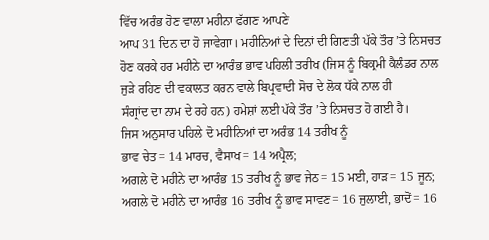ਵਿੱਚ ਅਰੰਭ ਹੋਣ ਵਾਲਾ ਮਹੀਨਾ ਫੱਗਣ ਆਪਣੇ
ਆਪ 31 ਦਿਨ ਦਾ ਹੋ ਜਾਵੇਗਾ। ਮਹੀਨਿਆਂ ਦੇ ਦਿਨਾਂ ਦੀ ਗਿਣਤੀ ਪੱਕੇ ਤੌਰ ’ਤੇ ਨਿਸਚਤ
ਹੋਣ ਕਰਕੇ ਹਰ ਮਹੀਨੇ ਦਾ ਆਰੰਭ ਭਾਵ ਪਹਿਲੀ ਤਰੀਖ (ਜਿਸ ਨੂੰ ਬਿਕ੍ਰਮੀ ਕੈਲੰਡਰ ਨਾਲ
ਜੁੜੇ ਰਹਿਣ ਦੀ ਵਕਾਲਤ ਕਰਨ ਵਾਲੇ ਬਿਪ੍ਰਵਾਦੀ ਸੋਚ ਦੇ ਲੋਕ ਧੱਕੇ ਨਾਲ ਹੀ
ਸੰਗ੍ਰਾਂਦ ਦਾ ਨਾਮ ਦੇ ਰਹੇ ਹਨ) ਹਮੇਸ਼ਾਂ ਲਈ ਪੱਕੇ ਤੌਰ ’ਤੇ ਨਿਸਚਤ ਹੋ ਗਈ ਹੈ।
ਜਿਸ ਅਨੁਸਾਰ ਪਹਿਲੇ ਦੋ ਮਹੀਨਿਆਂ ਦਾ ਅਰੰਭ 14 ਤਰੀਖ ਨੂੰ
ਭਾਵ ਚੇਤ= 14 ਮਾਰਚ, ਵੈਸਾਖ= 14 ਅਪ੍ਰੈਲ;
ਅਗਲੇ ਦੋ ਮਹੀਨੇ ਦਾ ਆਰੰਭ 15 ਤਰੀਖ ਨੂੰ ਭਾਵ ਜੇਠ= 15 ਮਈ, ਹਾੜ= 15 ਜੂਨ;
ਅਗਲੇ ਦੋ ਮਹੀਨੇ ਦਾ ਆਰੰਭ 16 ਤਰੀਖ ਨੂੰ ਭਾਵ ਸਾਵਣ= 16 ਜੁਲਾਈ, ਭਾਦੋਂ= 16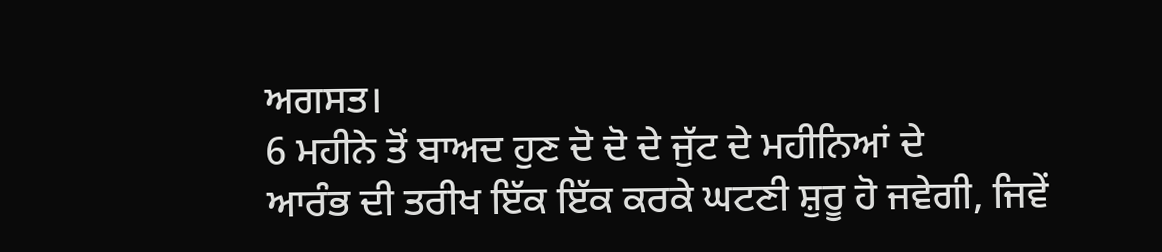ਅਗਸਤ।
6 ਮਹੀਨੇ ਤੋਂ ਬਾਅਦ ਹੁਣ ਦੋ ਦੋ ਦੇ ਜੁੱਟ ਦੇ ਮਹੀਨਿਆਂ ਦੇ
ਆਰੰਭ ਦੀ ਤਰੀਖ ਇੱਕ ਇੱਕ ਕਰਕੇ ਘਟਣੀ ਸ਼ੁਰੂ ਹੋ ਜਵੇਗੀ, ਜਿਵੇਂ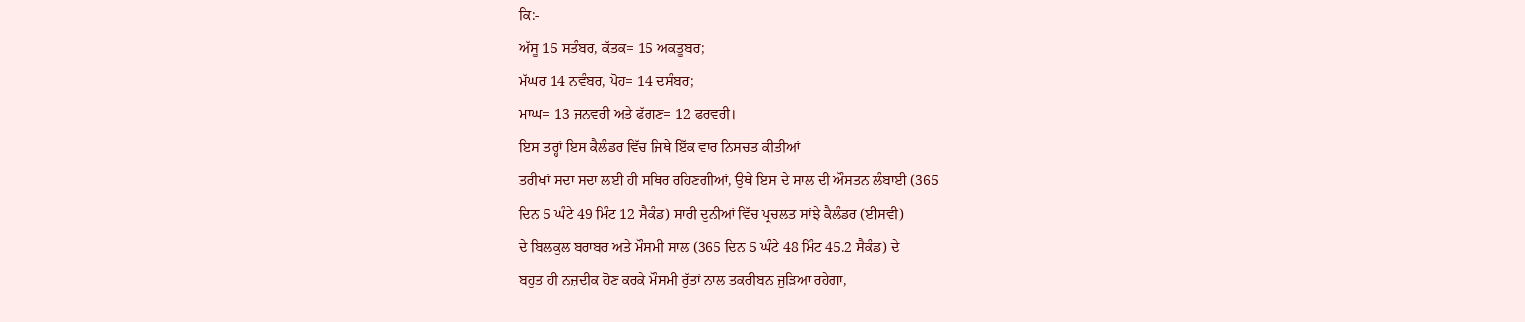ਕਿ:-
ਅੱਸੂ 15 ਸਤੰਬਰ, ਕੱਤਕ= 15 ਅਕਤੂਬਰ;
ਮੱਘਰ 14 ਨਵੰਬਰ, ਪੋਹ= 14 ਦਸੰਬਰ;
ਮਾਘ= 13 ਜਨਵਰੀ ਅਤੇ ਫੱਗਣ= 12 ਫਰਵਰੀ।
ਇਸ ਤਰ੍ਹਾਂ ਇਸ ਕੈਲੰਡਰ ਵਿੱਚ ਜਿਥੇ ਇੱਕ ਵਾਰ ਨਿਸਚਤ ਕੀਤੀਆਂ
ਤਰੀਖਾਂ ਸਦਾ ਸਦਾ ਲਈ ਹੀ ਸਥਿਰ ਰਹਿਣਗੀਆਂ, ਉਥੇ ਇਸ ਦੇ ਸਾਲ ਦੀ ਔਸਤਨ ਲੰਬਾਈ (365
ਦਿਨ 5 ਘੰਟੇ 49 ਮਿੰਟ 12 ਸੈਕੰਡ) ਸਾਰੀ ਦੁਨੀਆਂ ਵਿੱਚ ਪ੍ਰਚਲਤ ਸਾਂਝੇ ਕੈਲੰਡਰ (ਈਸਵੀ)
ਦੇ ਬਿਲਕੁਲ ਬਰਾਬਰ ਅਤੇ ਮੌਸਮੀ ਸਾਲ (365 ਦਿਨ 5 ਘੰਟੇ 48 ਮਿੰਟ 45.2 ਸੈਕੰਡ) ਦੇ
ਬਹੁਤ ਹੀ ਨਜ਼ਦੀਕ ਹੋਣ ਕਰਕੇ ਮੌਸਮੀ ਰੁੱਤਾਂ ਨਾਲ ਤਕਰੀਬਨ ਜੁੜਿਆ ਰਹੇਗਾ,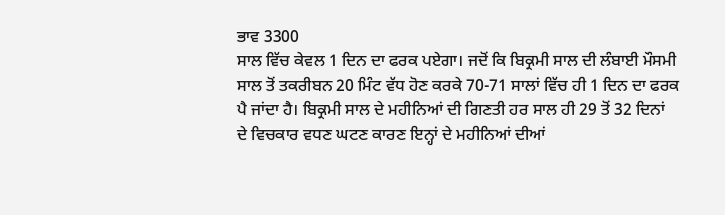ਭਾਵ 3300
ਸਾਲ ਵਿੱਚ ਕੇਵਲ 1 ਦਿਨ ਦਾ ਫਰਕ ਪਏਗਾ। ਜਦੋਂ ਕਿ ਬਿਕ੍ਰਮੀ ਸਾਲ ਦੀ ਲੰਬਾਈ ਮੌਸਮੀ
ਸਾਲ ਤੋਂ ਤਕਰੀਬਨ 20 ਮਿੰਟ ਵੱਧ ਹੋਣ ਕਰਕੇ 70-71 ਸਾਲਾਂ ਵਿੱਚ ਹੀ 1 ਦਿਨ ਦਾ ਫਰਕ
ਪੈ ਜਾਂਦਾ ਹੈ। ਬਿਕ੍ਰਮੀ ਸਾਲ ਦੇ ਮਹੀਨਿਆਂ ਦੀ ਗਿਣਤੀ ਹਰ ਸਾਲ ਹੀ 29 ਤੋਂ 32 ਦਿਨਾਂ
ਦੇ ਵਿਚਕਾਰ ਵਧਣ ਘਟਣ ਕਾਰਣ ਇਨ੍ਹਾਂ ਦੇ ਮਹੀਨਿਆਂ ਦੀਆਂ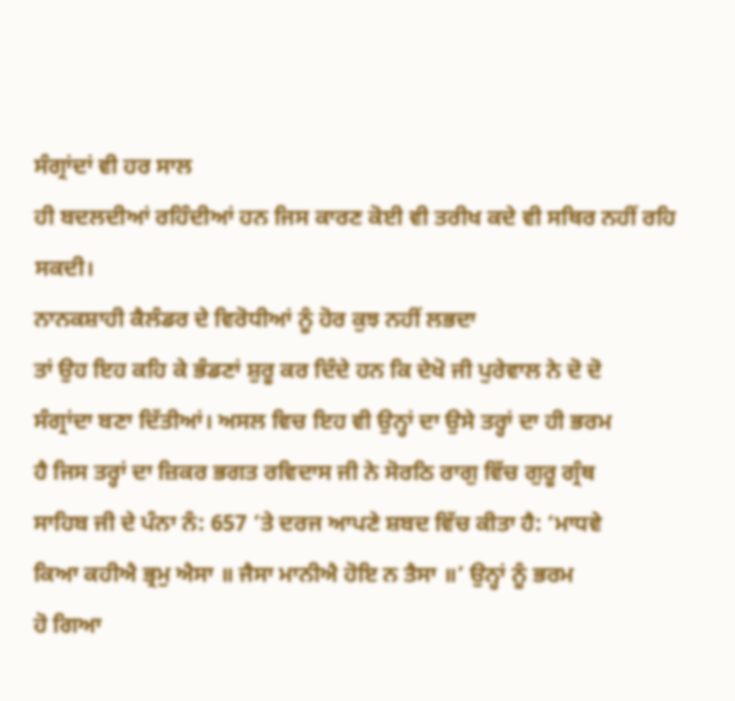ਸੰਗ੍ਰਾਂਦਾਂ ਵੀ ਹਰ ਸਾਲ
ਹੀ ਬਦਲਦੀਆਂ ਰਹਿੰਦੀਆਂ ਹਨ ਜਿਸ ਕਾਰਣ ਕੋਈ ਵੀ ਤਰੀਖ ਕਦੇ ਵੀ ਸਥਿਰ ਨਹੀਂ ਰਹਿ ਸਕਦੀ।
ਨਾਨਕਸ਼ਾਹੀ ਕੈਲੰਡਰ ਦੇ ਵਿਰੋਧੀਆਂ ਨੂੰ ਹੋਰ ਕੁਝ ਨਹੀਂ ਲਭਦਾ
ਤਾਂ ਉਹ ਇਹ ਕਹਿ ਕੇ ਭੰਡਣਾਂ ਸ਼ੁਰੂ ਕਰ ਦਿੰਦੇ ਹਨ ਕਿ ਦੇਖੋ ਜੀ ਪੁਰੇਵਾਲ ਨੇ ਦੋ ਦੋ
ਸੰਗ੍ਰਾਂਦਾ ਬਣਾ ਦਿੱਤੀਆਂ। ਅਸਲ ਵਿਚ ਇਹ ਵੀ ਉਨ੍ਹਾਂ ਦਾ ਉਸੇ ਤਰ੍ਹਾਂ ਦਾ ਹੀ ਭਰਮ
ਹੈ ਜਿਸ ਤਰ੍ਹਾਂ ਦਾ ਜ਼ਿਕਰ ਭਗਤ ਰਵਿਦਾਸ ਜੀ ਨੇ ਸੋਰਠਿ ਰਾਗੁ ਵਿੱਚ ਗੁਰੂ ਗ੍ਰੰਥ
ਸਾਹਿਬ ਜੀ ਦੇ ਪੰਨਾ ਨੰ: 657 ’ਤੇ ਦਰਜ ਆਪਣੇ ਸ਼ਬਦ ਵਿੱਚ ਕੀਤਾ ਹੈ: ‘ਮਾਧਵੇ
ਕਿਆ ਕਹੀਐ ਭ੍ਰਮੁ ਐਸਾ ॥ ਜੈਸਾ ਮਾਨੀਐ ਹੋਇ ਨ ਤੈਸਾ ॥’ ਉਨ੍ਹਾਂ ਨੂੰ ਭਰਮ
ਹੋ ਗਿਆ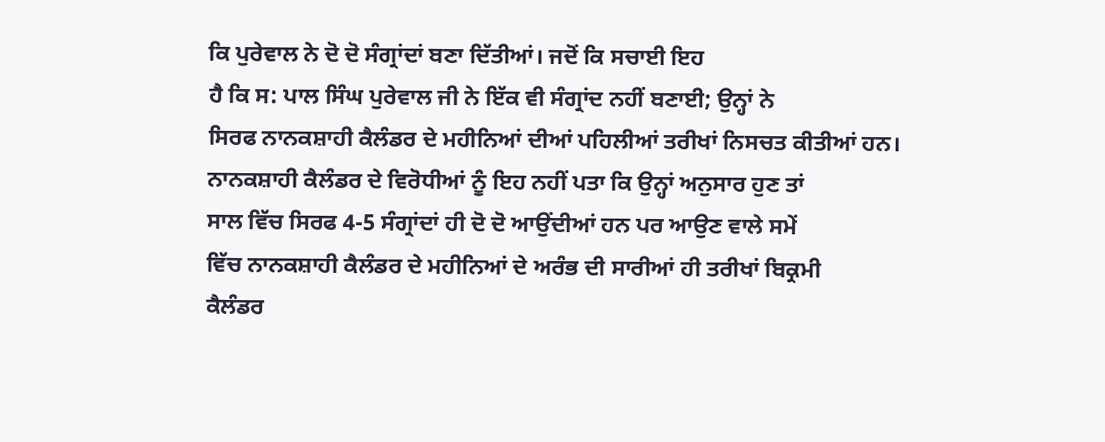ਕਿ ਪੁਰੇਵਾਲ ਨੇ ਦੋ ਦੋ ਸੰਗ੍ਰਾਂਦਾਂ ਬਣਾ ਦਿੱਤੀਆਂ। ਜਦੋਂ ਕਿ ਸਚਾਈ ਇਹ
ਹੈ ਕਿ ਸ: ਪਾਲ ਸਿੰਘ ਪੁਰੇਵਾਲ ਜੀ ਨੇ ਇੱਕ ਵੀ ਸੰਗ੍ਰਾਂਦ ਨਹੀਂ ਬਣਾਈ; ਉਨ੍ਹਾਂ ਨੇ
ਸਿਰਫ ਨਾਨਕਸ਼ਾਹੀ ਕੈਲੰਡਰ ਦੇ ਮਹੀਨਿਆਂ ਦੀਆਂ ਪਹਿਲੀਆਂ ਤਰੀਖਾਂ ਨਿਸਚਤ ਕੀਤੀਆਂ ਹਨ।
ਨਾਨਕਸ਼ਾਹੀ ਕੈਲੰਡਰ ਦੇ ਵਿਰੋਧੀਆਂ ਨੂੰ ਇਹ ਨਹੀਂ ਪਤਾ ਕਿ ਉਨ੍ਹਾਂ ਅਨੁਸਾਰ ਹੁਣ ਤਾਂ
ਸਾਲ ਵਿੱਚ ਸਿਰਫ 4-5 ਸੰਗ੍ਰਾਂਦਾਂ ਹੀ ਦੋ ਦੋ ਆਉਂਦੀਆਂ ਹਨ ਪਰ ਆਉਣ ਵਾਲੇ ਸਮੇਂ
ਵਿੱਚ ਨਾਨਕਸ਼ਾਹੀ ਕੈਲੰਡਰ ਦੇ ਮਹੀਨਿਆਂ ਦੇ ਅਰੰਭ ਦੀ ਸਾਰੀਆਂ ਹੀ ਤਰੀਖਾਂ ਬਿਕ੍ਰਮੀ
ਕੈਲੰਡਰ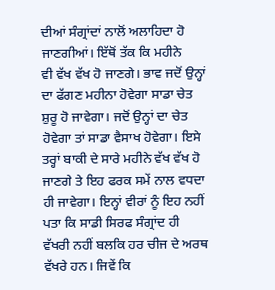ਦੀਆਂ ਸੰਗ੍ਰਾਂਦਾਂ ਨਾਲੋਂ ਅਲਾਹਿਦਾ ਹੋ ਜਾਣਗੀਆਂ। ਇੱਥੋਂ ਤੱਕ ਕਿ ਮਹੀਨੇ
ਵੀ ਵੱਖ ਵੱਖ ਹੋ ਜਾਣਗੇ। ਭਾਵ ਜਦੋਂ ਉਨ੍ਹਾਂ ਦਾ ਫੱਗਣ ਮਹੀਨਾ ਹੋਵੇਗਾ ਸਾਡਾ ਚੇਤ
ਸ਼ੁਰੂ ਹੋ ਜਾਵੇਗਾ। ਜਦੋਂ ਉਨ੍ਹਾਂ ਦਾ ਚੇਤ ਹੋਵੇਗਾ ਤਾਂ ਸਾਡਾ ਵੈਸਾਖ ਹੋਵੇਗਾ। ਇਸੇ
ਤਰ੍ਹਾਂ ਬਾਕੀ ਦੇ ਸਾਰੇ ਮਹੀਨੇ ਵੱਖ ਵੱਖ ਹੋ ਜਾਣਗੇ ਤੇ ਇਹ ਫਰਕ ਸਮੇਂ ਨਾਲ ਵਧਦਾ
ਹੀ ਜਾਵੇਗਾ। ਇਨ੍ਹਾਂ ਵੀਰਾਂ ਨੂੰ ਇਹ ਨਹੀਂ ਪਤਾ ਕਿ ਸਾਡੀ ਸਿਰਫ ਸੰਗ੍ਰਾਂਦ ਹੀ
ਵੱਖਰੀ ਨਹੀਂ ਬਲਕਿ ਹਰ ਚੀਜ ਦੇ ਅਰਥ ਵੱਖਰੇ ਹਨ। ਜਿਵੇਂ ਕਿ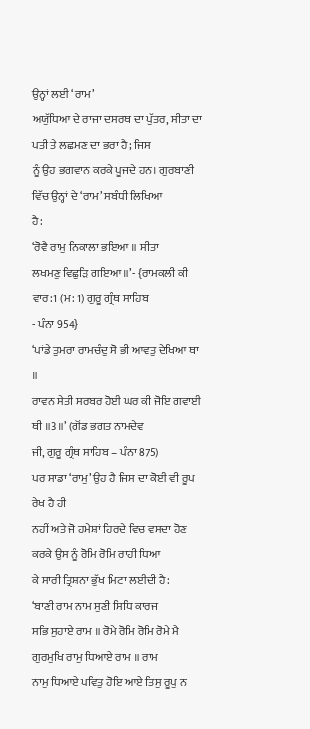ਉਨ੍ਹਾਂ ਲਈ ‘ਰਾਮ’
ਅਯੁੱਧਿਆ ਦੇ ਰਾਜਾ ਦਸਰਥ ਦਾ ਪੁੱਤਰ, ਸੀਤਾ ਦਾ ਪਤੀ ਤੇ ਲਛਮਣ ਦਾ ਭਰਾ ਹੈ; ਜਿਸ
ਨੂੰ ਉਹ ਭਗਵਾਨ ਕਰਕੇ ਪੂਜਦੇ ਹਨ। ਗੁਰਬਾਣੀ ਵਿੱਚ ਉਨ੍ਹਾਂ ਦੇ ‘ਰਾਮ’ ਸਬੰਧੀ ਲਿਖਿਆ
ਹੈ:
‘ਰੋਵੈ ਰਾਮੁ ਨਿਕਾਲਾ ਭਇਆ ॥ ਸੀਤਾ
ਲਖਮਣੁ ਵਿਛੁੜਿ ਗਇਆ ॥’- {ਰਾਮਕਲੀ ਕੀ ਵਾਰ:1 (ਮ: 1) ਗੁਰੂ ਗ੍ਰੰਥ ਸਾਹਿਬ
- ਪੰਨਾ 954}
‘ਪਾਂਡੇ ਤੁਮਰਾ ਰਾਮਚੰਦੁ ਸੋ ਭੀ ਆਵਤੁ ਦੇਖਿਆ ਥਾ ॥
ਰਾਵਨ ਸੇਤੀ ਸਰਬਰ ਹੋਈ ਘਰ ਕੀ ਜੋਇ ਗਵਾਈ ਥੀ ॥3॥’ (ਗੋਂਡ ਭਗਤ ਨਾਮਦੇਵ
ਜੀ, ਗੁਰੂ ਗ੍ਰੰਥ ਸਾਹਿਬ – ਪੰਨਾ 875)
ਪਰ ਸਾਡਾ ‘ਰਾਮੁ’ ਉਹ ਹੈ ਜਿਸ ਦਾ ਕੋਈ ਵੀ ਰੂਪ ਰੇਖ ਹੈ ਹੀ
ਨਹੀਂ ਅਤੇ ਜੋ ਹਮੇਸ਼ਾਂ ਹਿਰਦੇ ਵਿਚ ਵਸਦਾ ਹੋਣ ਕਰਕੇ ਉਸ ਨੂੰ ਰੋਮਿ ਰੋਮਿ ਰਾਹੀ ਧਿਆ
ਕੇ ਸਾਰੀ ਤ੍ਰਿਸ਼ਨਾ ਭੁੱਖ ਮਿਟਾ ਲਈਦੀ ਹੈ:
‘ਬਾਣੀ ਰਾਮ ਨਾਮ ਸੁਣੀ ਸਿਧਿ ਕਾਰਜ
ਸਭਿ ਸੁਹਾਏ ਰਾਮ ॥ ਰੋਮੇ ਰੋਮਿ ਰੋਮਿ ਰੋਮੇ ਮੈ ਗੁਰਮੁਖਿ ਰਾਮੁ ਧਿਆਏ ਰਾਮ ॥ ਰਾਮ
ਨਾਮੁ ਧਿਆਏ ਪਵਿਤੁ ਹੋਇ ਆਏ ਤਿਸੁ ਰੂਪੁ ਨ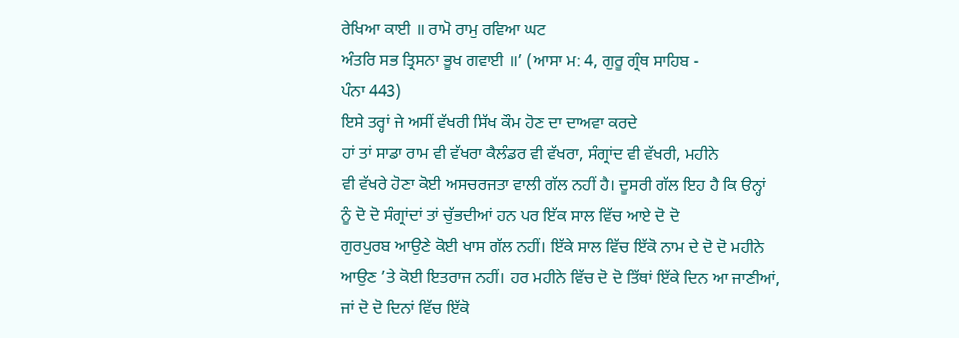ਰੇਖਿਆ ਕਾਈ ॥ ਰਾਮੋ ਰਾਮੁ ਰਵਿਆ ਘਟ
ਅੰਤਰਿ ਸਭ ਤ੍ਰਿਸਨਾ ਭੂਖ ਗਵਾਈ ॥’ (ਆਸਾ ਮ: 4, ਗੁਰੂ ਗ੍ਰੰਥ ਸਾਹਿਬ -
ਪੰਨਾ 443)
ਇਸੇ ਤਰ੍ਹਾਂ ਜੇ ਅਸੀਂ ਵੱਖਰੀ ਸਿੱਖ ਕੌਮ ਹੋਣ ਦਾ ਦਾਅਵਾ ਕਰਦੇ
ਹਾਂ ਤਾਂ ਸਾਡਾ ਰਾਮ ਵੀ ਵੱਖਰਾ ਕੈਲੰਡਰ ਵੀ ਵੱਖਰਾ, ਸੰਗ੍ਰਾਂਦ ਵੀ ਵੱਖਰੀ, ਮਹੀਨੇ
ਵੀ ਵੱਖਰੇ ਹੋਣਾ ਕੋਈ ਅਸਚਰਜਤਾ ਵਾਲੀ ਗੱਲ ਨਹੀਂ ਹੈ। ਦੂਸਰੀ ਗੱਲ ਇਹ ਹੈ ਕਿ ੳਨ੍ਹਾਂ
ਨੂੰ ਦੋ ਦੋ ਸੰਗ੍ਰਾਂਦਾਂ ਤਾਂ ਚੁੱਭਦੀਆਂ ਹਨ ਪਰ ਇੱਕ ਸਾਲ ਵਿੱਚ ਆਏ ਦੋ ਦੋ
ਗੁਰਪੁਰਬ ਆਉਣੇ ਕੋਈ ਖਾਸ ਗੱਲ ਨਹੀਂ। ਇੱਕੇ ਸਾਲ ਵਿੱਚ ਇੱਕੋ ਨਾਮ ਦੇ ਦੋ ਦੋ ਮਹੀਨੇ
ਆਉਣ ’ਤੇ ਕੋਈ ਇਤਰਾਜ ਨਹੀਂ। ਹਰ ਮਹੀਨੇ ਵਿੱਚ ਦੋ ਦੋ ਤਿੱਥਾਂ ਇੱਕੇ ਦਿਨ ਆ ਜਾਣੀਆਂ,
ਜਾਂ ਦੋ ਦੋ ਦਿਨਾਂ ਵਿੱਚ ਇੱਕੋ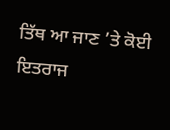ਤਿੱਥ ਆ ਜਾਣ ’ਤੇ ਕੋਈ ਇਤਰਾਜ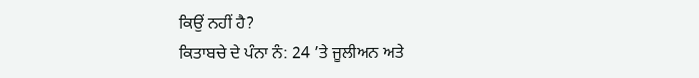ਕਿਉਂ ਨਹੀਂ ਹੈ?
ਕਿਤਾਬਚੇ ਦੇ ਪੰਨਾ ਨੰ: 24 ’ਤੇ ਜੂਲੀਅਨ ਅਤੇ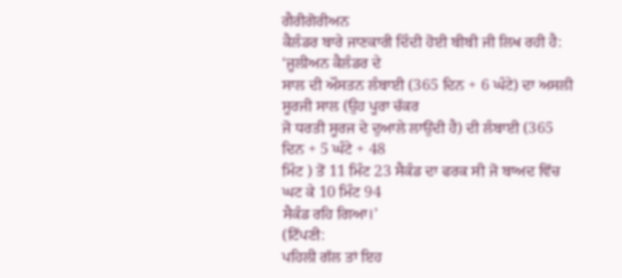ਗੈਰੀਗੋਰੀਅਨ
ਕੈਲੰਡਰ ਬਾਰੇ ਜਾਣਕਾਰੀ ਦਿੰਦੀ ਹੋਈ ਬੀਬੀ ਜੀ ਲਿਖ ਰਹੀ ਹੈ: ‘ਜੂਲੀਅਨ ਕੈਲੰਡਰ ਦੇ
ਸਾਲ ਦੀ ਔਸਤਨ ਲੰਬਾਈ (365 ਦਿਨ + 6 ਘੰਟੇ) ਦਾ ਅਸਲੀ ਸੂਰਜੀ ਸਾਲ (ਉਹ ਪੂਰਾ ਚੱਕਰ
ਜੋ ਧਰਤੀ ਸੂਰਜ ਦੇ ਦੁਆਲੇ ਲਾਉਂਦੀ ਹੈ) ਦੀ ਲੰਬਾਈ (365 ਦਿਨ + 5 ਘੰਟੇ + 48
ਮਿੰਟ ) ਤੋਂ 11 ਮਿੰਟ 23 ਸੈਕੰਡ ਦਾ ਫਰਕ ਸੀ ਜੋ ਬਾਅਦ ਵਿੱਚ ਘਟ ਕੇ 10 ਮਿੰਟ 94
ਸੈਕੰਡ ਰਹਿ ਗਿਆ।’
(ਟਿੱਪਣੀ:
ਪਹਿਲੀ ਗੱਲ ਤਾਂ ਇਹ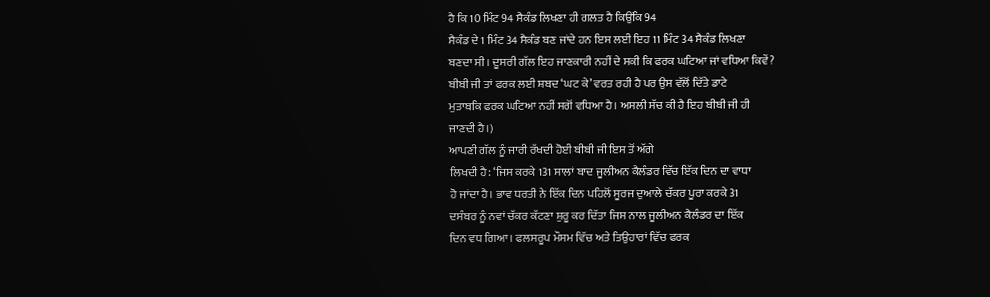ਹੈ ਕਿ 10 ਮਿੰਟ 94 ਸੈਕੰਡ ਲਿਖਣਾ ਹੀ ਗਲਤ ਹੈ ਕਿਉਂਕਿ 94
ਸੈਕੰਡ ਦੇ 1 ਮਿੰਟ 34 ਸੈਕੰਡ ਬਣ ਜਾਂਦੇ ਹਨ ਇਸ ਲਈ ਇਹ 11 ਮਿੰਟ 34 ਸੈਕੰਡ ਲਿਖਣਾ
ਬਣਦਾ ਸੀ। ਦੂਸਰੀ ਗੱਲ ਇਹ ਜਾਣਕਾਰੀ ਨਹੀਂ ਦੇ ਸਕੀ ਕਿ ਫਰਕ ਘਟਿਆ ਜਾਂ ਵਧਿਆ ਕਿਵੇਂ?
ਬੀਬੀ ਜੀ ਤਾਂ ਫਰਕ ਲਈ ਸ਼ਬਦ ‘ਘਟ ਕੇ’ ਵਰਤ ਰਹੀ ਹੈ ਪਰ ਉਸ ਵੱਲੋਂ ਦਿੱਤੇ ਡਾਟੇ
ਮੁਤਾਬਕਿ ਫਰਕ ਘਟਿਆ ਨਹੀਂ ਸਗੋਂ ਵਧਿਆ ਹੈ। ਅਸਲੀ ਸੱਚ ਕੀ ਹੈ ਇਹ ਬੀਬੀ ਜੀ ਹੀ
ਜਾਣਦੀ ਹੈ।)
ਆਪਣੀ ਗੱਲ ਨੂੰ ਜਾਰੀ ਰੱਖਦੀ ਹੋਈ ਬੀਬੀ ਜੀ ਇਸ ਤੋਂ ਅੱਗੇ
ਲਿਖਦੀ ਹੈ: ‘ਜਿਸ ਕਰਕੇ 131 ਸਾਲਾਂ ਬਾਦ ਜੂਲੀਅਨ ਕੈਲੰਡਰ ਵਿੱਚ ਇੱਕ ਦਿਨ ਦਾ ਵਾਧਾ
ਹੋ ਜਾਂਦਾ ਹੈ। ਭਾਵ ਧਰਤੀ ਨੇ ਇੱਕ ਦਿਨ ਪਹਿਲੋਂ ਸੂਰਜ ਦੁਆਲੇ ਚੱਕਰ ਪੂਰਾ ਕਰਕੇ 31
ਦਸੰਬਰ ਨੂੰ ਨਵਾਂ ਚੱਕਰ ਕੱਟਣਾ ਸ਼ੁਰੂ ਕਰ ਦਿੱਤਾ ਜਿਸ ਨਾਲ ਜੂਲੀਅਨ ਕੈਲੰਡਰ ਦਾ ਇੱਕ
ਦਿਨ ਵਧ ਗਿਆ। ਫਲਸਰੂਪ ਮੌਸਮ ਵਿੱਚ ਅਤੇ ਤਿਉਹਾਰਾਂ ਵਿੱਚ ਫਰਕ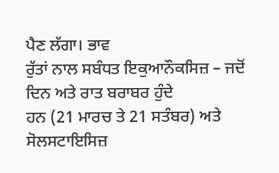ਪੈਣ ਲੱਗਾ। ਭਾਵ
ਰੁੱਤਾਂ ਨਾਲ ਸਬੰਧਤ ਇਕੁਆਨੌਕਸਿਜ਼ – ਜਦੋਂ ਦਿਨ ਅਤੇ ਰਾਤ ਬਰਾਬਰ ਹੁੰਦੇ
ਹਨ (21 ਮਾਰਚ ਤੇ 21 ਸਤੰਬਰ) ਅਤੇ ਸੋਲਸਟਾਇਸਿਜ਼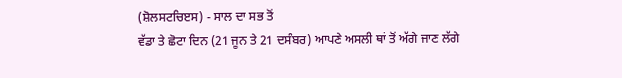(ਸ਼ੋਲਸਟਚਿੲਸ) - ਸਾਲ ਦਾ ਸਭ ਤੋਂ
ਵੱਡਾ ਤੇ ਛੋਟਾ ਦਿਨ (21 ਜੂਨ ਤੇ 21 ਦਸੰਬਰ) ਆਪਣੇ ਅਸਲੀ ਥਾਂ ਤੋਂ ਅੱਗੇ ਜਾਣ ਲੱਗੇ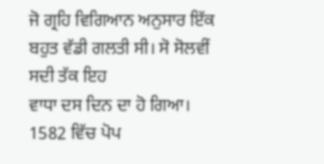ਜੋ ਗ੍ਰਹਿ ਵਿਗਿਆਨ ਅਨੁਸਾਰ ਇੱਕ ਬਹੁਤ ਵੱਡੀ ਗਲਤੀ ਸੀ। ਸੋ ਸੋਲਵੀਂ ਸਦੀ ਤੱਕ ਇਹ
ਵਾਧਾ ਦਸ ਦਿਨ ਦਾ ਹੋ ਗਿਆ। 1582 ਵਿੱਚ ਪੋਪ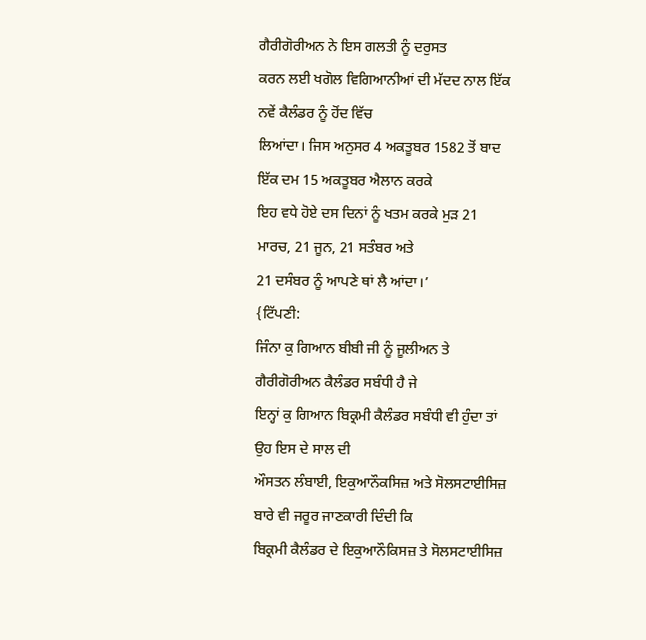ਗੈਰੀਗੋਰੀਅਨ ਨੇ ਇਸ ਗਲਤੀ ਨੂੰ ਦਰੁਸਤ
ਕਰਨ ਲਈ ਖਗੋਲ ਵਿਗਿਆਨੀਆਂ ਦੀ ਮੱਦਦ ਨਾਲ ਇੱਕ ਨਵੇਂ ਕੈਲੰਡਰ ਨੂੰ ਹੋਂਦ ਵਿੱਚ
ਲਿਆਂਦਾ। ਜਿਸ ਅਨੁਸਰ 4 ਅਕਤੂਬਰ 1582 ਤੋਂ ਬਾਦ ਇੱਕ ਦਮ 15 ਅਕਤੂਬਰ ਐਲਾਨ ਕਰਕੇ
ਇਹ ਵਧੇ ਹੋਏ ਦਸ ਦਿਨਾਂ ਨੂੰ ਖਤਮ ਕਰਕੇ ਮੁੜ 21 ਮਾਰਚ, 21 ਜੂਨ, 21 ਸਤੰਬਰ ਅਤੇ
21 ਦਸੰਬਰ ਨੂੰ ਆਪਣੇ ਥਾਂ ਲੈ ਆਂਦਾ।’
{ਟਿੱਪਣੀ:
ਜਿੰਨਾ ਕੁ ਗਿਆਨ ਬੀਬੀ ਜੀ ਨੂੰ ਜੂਲੀਅਨ ਤੇ ਗੈਰੀਗੋਰੀਅਨ ਕੈਲੰਡਰ ਸਬੰਧੀ ਹੈ ਜੇ
ਇਨ੍ਹਾਂ ਕੁ ਗਿਆਨ ਬਿਕ੍ਰਮੀ ਕੈਲੰਡਰ ਸਬੰਧੀ ਵੀ ਹੁੰਦਾ ਤਾਂ ਉਹ ਇਸ ਦੇ ਸਾਲ ਦੀ
ਔਸਤਨ ਲੰਬਾਈ, ਇਕੁਆਨੌਕਸਿਜ਼ ਅਤੇ ਸੋਲਸਟਾਈਸਿਜ਼ ਬਾਰੇ ਵੀ ਜਰੂਰ ਜਾਣਕਾਰੀ ਦਿੰਦੀ ਕਿ
ਬਿਕ੍ਰਮੀ ਕੈਲੰਡਰ ਦੇ ਇਕੁਆਨੌਕਿਸਜ਼ ਤੇ ਸੋਲਸਟਾਈਸਿਜ਼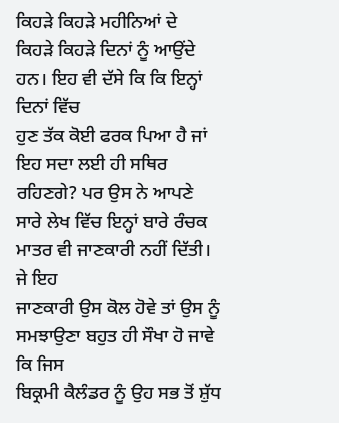ਕਿਹੜੇ ਕਿਹੜੇ ਮਹੀਨਿਆਂ ਦੇ
ਕਿਹੜੇ ਕਿਹੜੇ ਦਿਨਾਂ ਨੂੰ ਆਉਂਦੇ ਹਨ। ਇਹ ਵੀ ਦੱਸੇ ਕਿ ਕਿ ਇਨ੍ਹਾਂ ਦਿਨਾਂ ਵਿੱਚ
ਹੁਣ ਤੱਕ ਕੋਈ ਫਰਕ ਪਿਆ ਹੈ ਜਾਂ ਇਹ ਸਦਾ ਲਈ ਹੀ ਸਥਿਰ ਰਹਿਣਗੇ? ਪਰ ਉਸ ਨੇ ਆਪਣੇ
ਸਾਰੇ ਲੇਖ ਵਿੱਚ ਇਨ੍ਹਾਂ ਬਾਰੇ ਰੰਚਕ ਮਾਤਰ ਵੀ ਜਾਣਕਾਰੀ ਨਹੀਂ ਦਿੱਤੀ। ਜੇ ਇਹ
ਜਾਣਕਾਰੀ ਉਸ ਕੋਲ ਹੋਵੇ ਤਾਂ ਉਸ ਨੂੰ ਸਮਝਾਉਣਾ ਬਹੁਤ ਹੀ ਸੌਖਾ ਹੋ ਜਾਵੇ ਕਿ ਜਿਸ
ਬਿਕ੍ਰਮੀ ਕੈਲੰਡਰ ਨੂੰ ਉਹ ਸਭ ਤੋਂ ਸ਼ੁੱਧ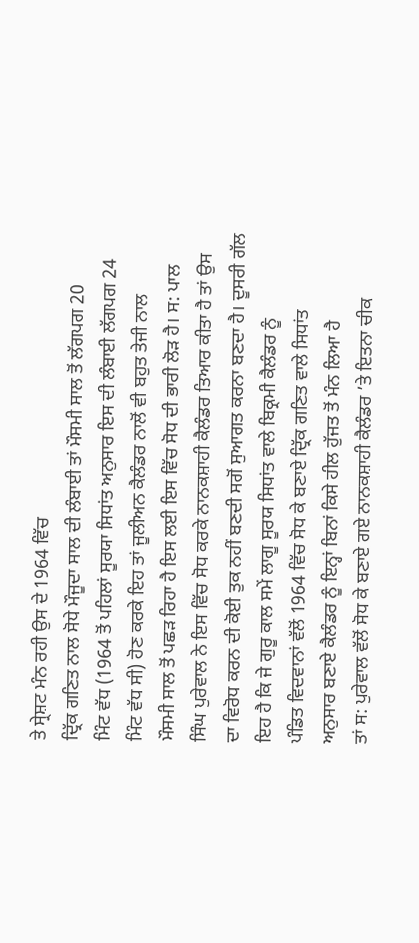ਤੇ ਸ੍ਰੇਸ਼ਟ ਮੰਨ ਰਹੀ ਉਸ ਦੇ 1964 ਵਿੱਚ
ਦ੍ਰਿੱਕ ਗਣਿਤ ਨਾਲ ਸੋਧੇ ਮੌਜੂਦਾ ਸਾਲ ਦੀ ਲੰਬਾਈ ਤਾਂ ਮੌਸਮੀ ਸਾਲ ਤੋਂ ਲੱਗਪਗ 20
ਮਿੰਟ ਵੱਧ (1964 ਤੋਂ ਪਹਿਲਾਂ ਸੂਰਯਾ ਸਿਧਾਂਤ ਅਨੁਸਾਰ ਇਸ ਦੀ ਲੰਬਾਈ ਲੱਗਪਗ 24
ਮਿੰਟ ਵੱਧ ਸੀ) ਹੋਣ ਕਰਕੇ ਇਹ ਤਾਂ ਜੂਲੀਅਨ ਕੈਲੰਡਰ ਨਾਲੋਂ ਵੀ ਬਹੁਤ ਤੇਜੀ ਨਾਲ
ਮੌਸਮੀ ਸਾਲ ਤੋਂ ਪਛੜ ਰਿਹਾ ਹੈ ਇਸ ਲਈ ਇਸ ਵਿੱਚ ਸੋਧ ਦੀ ਭਾਰੀ ਲੋੜ ਹੈ। ਸ: ਪਾਲ
ਸਿੰਘ ਪੁਰੇਵਾਲ ਨੇ ਇਸ ਵਿੱਚ ਸੋਧ ਕਰਕੇ ਨਾਨਕਸ਼ਾਹੀ ਕੈਲੰਡਰ ਤਿਆਰ ਕੀਤਾ ਹੈ ਤਾਂ ਉਸ
ਦਾ ਵਿਰੋਧ ਕਰਨ ਦੀ ਕੋਈ ਤੁਕ ਨਹੀਂ ਬਣਦੀ ਸਗੋਂ ਸੁਆਗਤ ਕਰਨਾ ਬਣਦਾ ਹੈ। ਦੂਸਰੀ ਗੱਲ
ਇਹ ਹੈ ਕਿ ਜੇ ਗੁਰੂ ਕਾਲ ਸਮੇਂ ਲਾਗੂ ਸੂਰਯ ਸਿਧਾਂਤ ਵਾਲੇ ਬਿਕ੍ਰਮੀ ਕੈਲੰਡਰ ਨੂੰ
ਪੰਡਿਤ ਵਿਦਵਾਨਾਂ ਵੱਲੋਂ 1964 ਵਿੱਚ ਸੋਧ ਕੇ ਬਣਾਏ ਦ੍ਰਿੱਕ ਗਣਿਤ ਵਾਲੇ ਸਿਧਾਂਤ
ਅਨੁਸਾਰ ਬਣਾਏ ਕੈਲੰਡਰ ਨੂੰ ਇਨ੍ਹਾਂ ਬਿਨਾਂ ਕਿਸੇ ਹੀਲ ਹੁੱਜਤ ਤੋਂ ਮੰਨ ਲਿਆ ਹੈ
ਤਾਂ ਸ: ਪੁਰੇਵਾਲ ਵੱਲੋਂ ਸੋਧ ਕੇ ਬਣਾਏ ਗਏ ਨਾਨਕਸ਼ਾਹੀ ਕੈਲੰਡਰ ’ਤੇ ਇਤਨਾ ਚੀਕ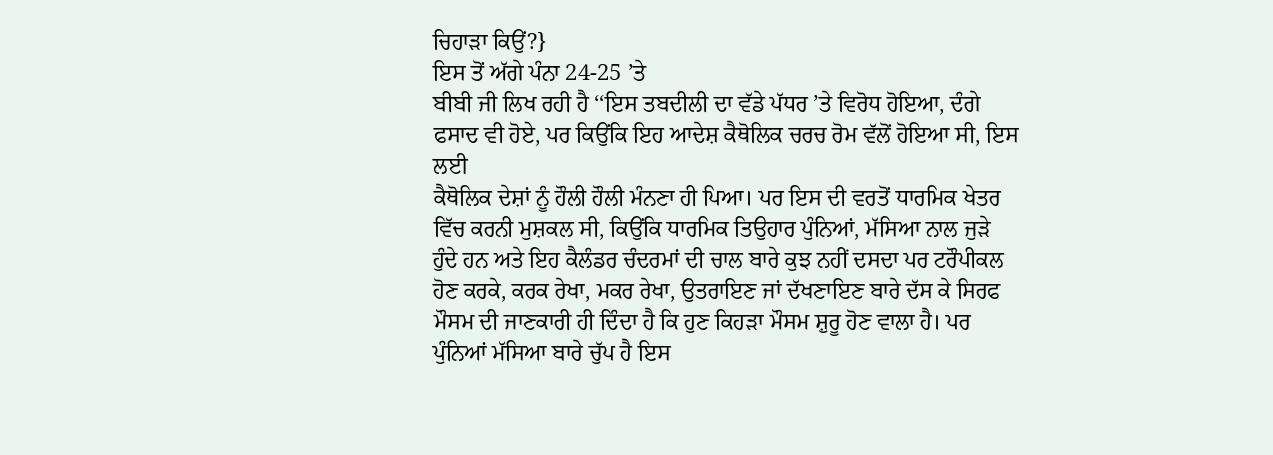ਚਿਹਾੜਾ ਕਿਉਂ?}
ਇਸ ਤੋਂ ਅੱਗੇ ਪੰਨਾ 24-25 ’ਤੇ
ਬੀਬੀ ਜੀ ਲਿਖ ਰਹੀ ਹੈ ‘‘ਇਸ ਤਬਦੀਲੀ ਦਾ ਵੱਡੇ ਪੱਧਰ ’ਤੇ ਵਿਰੋਧ ਹੋਇਆ, ਦੰਗੇ
ਫਸਾਦ ਵੀ ਹੋਏ, ਪਰ ਕਿਉਂਕਿ ਇਹ ਆਦੇਸ਼ ਕੈਥੋਲਿਕ ਚਰਚ ਰੋਮ ਵੱਲੋਂ ਹੋਇਆ ਸੀ, ਇਸ ਲਈ
ਕੈਥੋਲਿਕ ਦੇਸ਼ਾਂ ਨੂੰ ਹੌਲੀ ਹੌਲੀ ਮੰਨਣਾ ਹੀ ਪਿਆ। ਪਰ ਇਸ ਦੀ ਵਰਤੋਂ ਧਾਰਮਿਕ ਖੇਤਰ
ਵਿੱਚ ਕਰਨੀ ਮੁਸ਼ਕਲ ਸੀ, ਕਿਉਂਕਿ ਧਾਰਮਿਕ ਤਿਉਹਾਰ ਪੁੰਨਿਆਂ, ਮੱਸਿਆ ਨਾਲ ਜੁੜੇ
ਹੁੰਦੇ ਹਨ ਅਤੇ ਇਹ ਕੈਲੰਡਰ ਚੰਦਰਮਾਂ ਦੀ ਚਾਲ ਬਾਰੇ ਕੁਝ ਨਹੀਂ ਦਸਦਾ ਪਰ ਟਰੌਪੀਕਲ
ਹੋਣ ਕਰਕੇ, ਕਰਕ ਰੇਖਾ, ਮਕਰ ਰੇਖਾ, ਉਤਰਾਇਣ ਜਾਂ ਦੱਖਣਾਇਣ ਬਾਰੇ ਦੱਸ ਕੇ ਸਿਰਫ
ਮੌਸਮ ਦੀ ਜਾਣਕਾਰੀ ਹੀ ਦਿੰਦਾ ਹੈ ਕਿ ਹੁਣ ਕਿਹੜਾ ਮੌਸਮ ਸ਼ੁਰੂ ਹੋਣ ਵਾਲਾ ਹੈ। ਪਰ
ਪੁੰਨਿਆਂ ਮੱਸਿਆ ਬਾਰੇ ਚੁੱਪ ਹੈ ਇਸ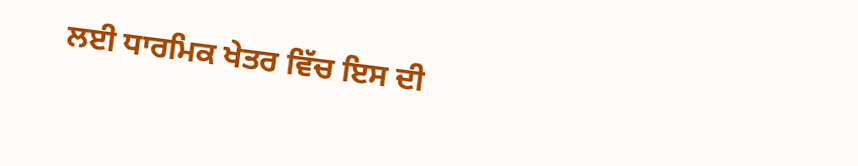ਲਈ ਧਾਰਮਿਕ ਖੇਤਰ ਵਿੱਚ ਇਸ ਦੀ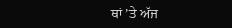ਥਾਂ ’ਤੇ ਅੱਜ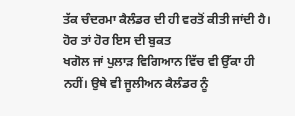ਤੱਕ ਚੰਦਰਮਾ ਕੈਲੰਡਰ ਦੀ ਹੀ ਵਰਤੋਂ ਕੀਤੀ ਜਾਂਦੀ ਹੈ। ਹੋਰ ਤਾਂ ਹੋਰ ਇਸ ਦੀ ਬੁਕਤ
ਖਗੋਲ ਜਾਂ ਪੁਲਾੜ ਵਿਗਿਆਨ ਵਿੱਚ ਵੀ ਉੱਕਾ ਹੀ ਨਹੀਂ। ਉਥੇ ਵੀ ਜੂਲੀਅਨ ਕੈਲੰਡਰ ਨੂੰ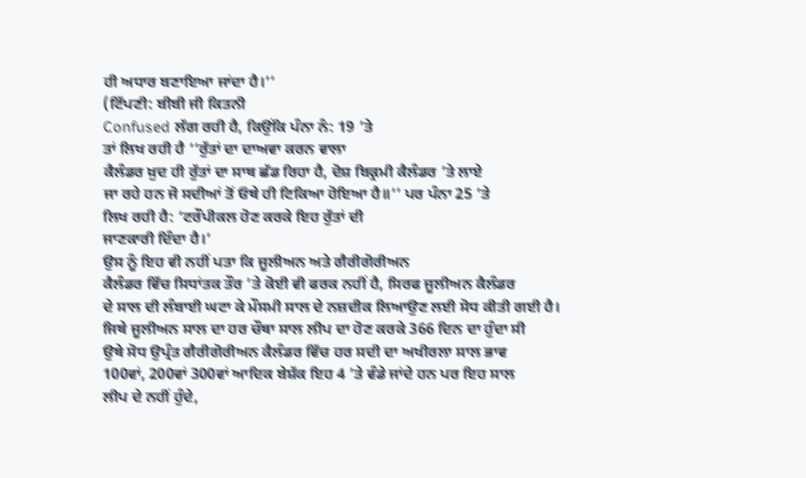ਹੀ ਅਧਾਰ ਬਣਾਇਆ ਜਾਂਦਾ ਹੈ।’’
(ਟਿੱਪਣੀ: ਬੀਬੀ ਜੀ ਕਿਤਨੀ
Confused ਲੱਗ ਰਹੀ ਹੈ, ਕਿਉਂਕਿ ਪੰਨਾ ਨੰ: 19 ’ਤੇ
ਤਾਂ ਲਿਖ ਰਹੀ ਹੈ ‘‘ਰੁੱਤਾਂ ਦਾ ਦਾਅਵਾ ਕਰਨ ਵਾਲਾ
ਕੈਲੰਡਰ ਖ਼ੁਦ ਹੀ ਰੁੱਤਾਂ ਦਾ ਸਾਥ ਛੱਡ ਰਿਹਾ ਹੈ, ਦੋਸ਼ ਬਿਕ੍ਰਮੀ ਕੈਲੰਡਰ ’ਤੇ ਲਾਏ
ਜਾ ਰਹੇ ਹਨ ਜੋ ਸਦੀਆਂ ਤੋਂ ਓਥੇ ਹੀ ਟਿਕਿਆ ਹੋਇਆ ਹੈ॥’’ ਪਰ ਪੰਨਾ 25 ’ਤੇ
ਲਿਖ ਰਹੀ ਹੈ: ‘ਟਰੌਪੀਕਲ ਹੋਣ ਕਰਕੇ ਇਹ ਰੁੱਤਾਂ ਦੀ
ਜਾਣਕਾਰੀ ਦਿੰਦਾ ਹੈ।’
ਉਸ ਨੂੰ ਇਹ ਵੀ ਨਹੀਂ ਪਤਾ ਕਿ ਜੂਲੀਅਨ ਅਤੇ ਗੈਰੀਗੋਰੀਅਨ
ਕੈਲੰਡਰ ਵਿੱਚ ਸਿਧਾਂਤਕ ਤੌਰ ’ਤੇ ਕੋਈ ਵੀ ਫਰਕ ਨਹੀਂ ਹੈ, ਸਿਰਫ ਜੂਲੀਅਨ ਕੈਲੰਡਰ
ਦੇ ਸਾਲ ਦੀ ਲੰਬਾਈ ਘਟਾ ਕੇ ਮੌਸਮੀ ਸਾਲ ਦੇ ਨਜ਼ਦੀਕ ਲਿਆਉਣ ਲਈ ਸੋਧ ਕੀਤੀ ਗਈ ਹੈ।
ਜਿਥੇ ਜੂਲੀਅਨ ਸਾਲ ਦਾ ਹਰ ਚੌਥਾ ਸਾਲ ਲੀਪ ਦਾ ਹੋਣ ਕਰਕੇ 366 ਦਿਨ ਦਾ ਹੁੰਦਾ ਸੀ
ਉਥੇ ਸੋਧ ਉਪ੍ਰੰਤ ਗੈਰੀਗੋਰੀਅਨ ਕੈਲੰਡਰ ਵਿੱਚ ਹਰ ਸਦੀ ਦਾ ਅਖੀਰਲਾ ਸਾਲ ਭਾਵ
100ਵਾਂ, 200ਵਾਂ 300ਵਾਂ ਆਦਿਕ ਬੇਸ਼ੱਕ ਇਹ 4 ’ਤੇ ਵੰਡੇ ਜਾਂਦੇ ਹਨ ਪਰ ਇਹ ਸਾਲ
ਲੀਪ ਦੇ ਨਹੀਂ ਹੁੰਦੇ,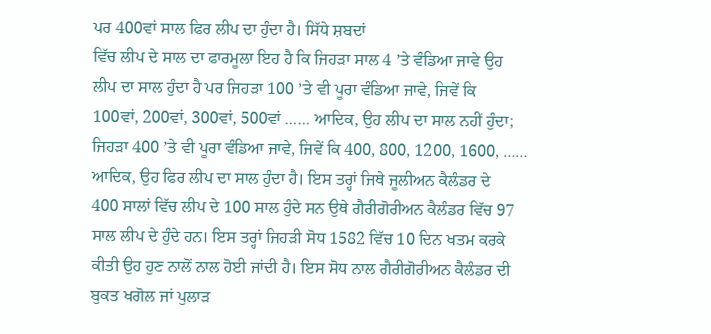ਪਰ 400ਵਾਂ ਸਾਲ ਫਿਰ ਲੀਪ ਦਾ ਹੁੰਦਾ ਹੈ। ਸਿੱਧੇ ਸ਼ਬਦਾਂ
ਵਿੱਚ ਲੀਪ ਦੇ ਸਾਲ ਦਾ ਫਾਰਮੂਲਾ ਇਹ ਹੈ ਕਿ ਜਿਹੜਾ ਸਾਲ 4 ’ਤੇ ਵੰਡਿਆ ਜਾਵੇ ਉਹ
ਲੀਪ ਦਾ ਸਾਲ ਹੁੰਦਾ ਹੈ ਪਰ ਜਿਹੜਾ 100 ’ਤੇ ਵੀ ਪੂਰਾ ਵੰਡਿਆ ਜਾਵੇ, ਜਿਵੇਂ ਕਿ
100ਵਾਂ, 200ਵਾਂ, 300ਵਾਂ, 500ਵਾਂ …… ਆਦਿਕ, ਉਹ ਲੀਪ ਦਾ ਸਾਲ ਨਹੀਂ ਹੁੰਦਾ;
ਜਿਹੜਾ 400 ’ਤੇ ਵੀ ਪੂਰਾ ਵੰਡਿਆ ਜਾਵੇ, ਜਿਵੇਂ ਕਿ 400, 800, 1200, 1600, ……
ਆਦਿਕ, ਉਹ ਫਿਰ ਲੀਪ ਦਾ ਸਾਲ ਹੁੰਦਾ ਹੈ। ਇਸ ਤਰ੍ਹਾਂ ਜਿਥੇ ਜੂਲੀਅਨ ਕੈਲੰਡਰ ਦੇ
400 ਸਾਲਾਂ ਵਿੱਚ ਲੀਪ ਦੇ 100 ਸਾਲ ਹੁੰਦੇ ਸਨ ਉਥੇ ਗੈਰੀਗੋਰੀਅਨ ਕੈਲੰਡਰ ਵਿੱਚ 97
ਸਾਲ ਲੀਪ ਦੇ ਹੁੰਦੇ ਹਨ। ਇਸ ਤਰ੍ਹਾਂ ਜਿਹੜੀ ਸੋਧ 1582 ਵਿੱਚ 10 ਦਿਨ ਖਤਮ ਕਰਕੇ
ਕੀਤੀ ਉਹ ਹੁਣ ਨਾਲੋਂ ਨਾਲ ਹੋਈ ਜਾਂਦੀ ਹੈ। ਇਸ ਸੋਧ ਨਾਲ ਗੈਰੀਗੋਰੀਅਨ ਕੈਲੰਡਰ ਦੀ
ਬੁਕਤ ਖਗੋਲ ਜਾਂ ਪੁਲਾੜ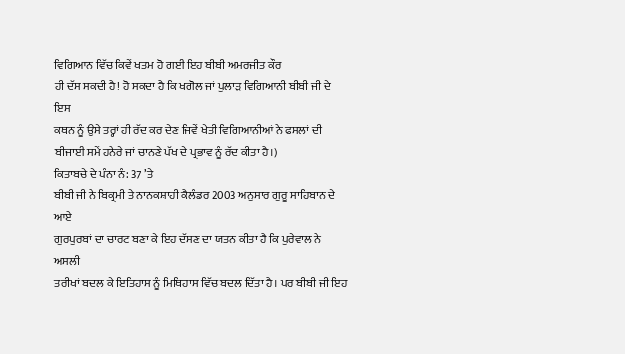ਵਿਗਿਆਨ ਵਿੱਚ ਕਿਵੇਂ ਖਤਮ ਹੋ ਗਈ ਇਹ ਬੀਬੀ ਅਮਰਜੀਤ ਕੌਰ
ਹੀ ਦੱਸ ਸਕਦੀ ਹੈ! ਹੋ ਸਕਦਾ ਹੈ ਕਿ ਖਗੋਲ ਜਾਂ ਪੁਲਾੜ ਵਿਗਿਆਨੀ ਬੀਬੀ ਜੀ ਦੇ ਇਸ
ਕਥਨ ਨੂੰ ਉਸੇ ਤਰ੍ਹਾਂ ਹੀ ਰੱਦ ਕਰ ਦੇਣ ਜਿਵੇਂ ਖੇਤੀ ਵਿਗਿਆਨੀਆਂ ਨੇ ਫਸਲਾਂ ਦੀ
ਬੀਜਾਈ ਸਮੇਂ ਹਨੇਰੇ ਜਾਂ ਚਾਨਣੇ ਪੱਖ ਦੇ ਪ੍ਰਭਾਵ ਨੂੰ ਰੱਦ ਕੀਤਾ ਹੈ।)
ਕਿਤਾਬਚੇ ਦੇ ਪੰਨਾ ਨੰ: 37 ’ਤੇ
ਬੀਬੀ ਜੀ ਨੇ ਬਿਕ੍ਰਮੀ ਤੇ ਨਾਨਕਸ਼ਾਹੀ ਕੈਲੰਡਰ 2003 ਅਨੁਸਾਰ ਗੁਰੂ ਸਾਹਿਬਾਨ ਦੇ ਆਏ
ਗੁਰਪੁਰਬਾਂ ਦਾ ਚਾਰਟ ਬਣਾ ਕੇ ਇਹ ਦੱਸਣ ਦਾ ਯਤਨ ਕੀਤਾ ਹੈ ਕਿ ਪੁਰੇਵਾਲ ਨੇ ਅਸਲੀ
ਤਰੀਖਾਂ ਬਦਲ ਕੇ ਇਤਿਹਾਸ ਨੂੰ ਮਿਥਿਹਾਸ ਵਿੱਚ ਬਦਲ ਦਿੱਤਾ ਹੈ। ਪਰ ਬੀਬੀ ਜੀ ਇਹ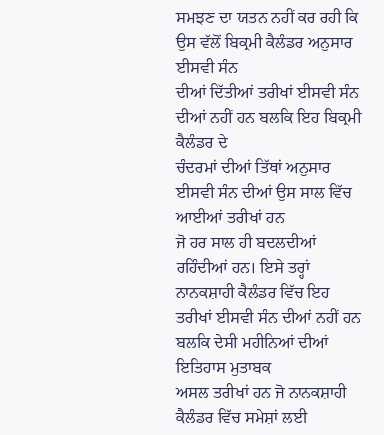ਸਮਝਣ ਦਾ ਯਤਨ ਨਹੀਂ ਕਰ ਰਹੀ ਕਿ ਉਸ ਵੱਲੋਂ ਬਿਕ੍ਰਮੀ ਕੈਲੰਡਰ ਅਨੁਸਾਰ ਈਸਵੀ ਸੰਨ
ਦੀਆਂ ਦਿੱਤੀਆਂ ਤਰੀਖਾਂ ਈਸਵੀ ਸੰਨ ਦੀਆਂ ਨਹੀਂ ਹਨ ਬਲਕਿ ਇਹ ਬਿਕ੍ਰਮੀ ਕੈਲੰਡਰ ਦੇ
ਚੰਦਰਮਾਂ ਦੀਆਂ ਤਿੱਥਾਂ ਅਨੁਸਾਰ ਈਸਵੀ ਸੰਨ ਦੀਆਂ ਉਸ ਸਾਲ ਵਿੱਚ ਆਈਆਂ ਤਰੀਖਾਂ ਹਨ
ਜੋ ਹਰ ਸਾਲ ਹੀ ਬਦਲਦੀਆਂ ਰਹਿੰਦੀਆਂ ਹਨ। ਇਸੇ ਤਰ੍ਹਾਂ ਨਾਨਕਸ਼ਾਹੀ ਕੈਲੰਡਰ ਵਿੱਚ ਇਹ
ਤਰੀਖਾਂ ਈਸਵੀ ਸੰਨ ਦੀਆਂ ਨਹੀਂ ਹਨ ਬਲਕਿ ਦੇਸੀ ਮਹੀਨਿਆਂ ਦੀਆਂ ਇਤਿਹਾਸ ਮੁਤਾਬਕ
ਅਸਲ ਤਰੀਖਾਂ ਹਨ ਜੋ ਨਾਨਕਸ਼ਾਹੀ ਕੈਲੰਡਰ ਵਿੱਚ ਸਮੇਸ਼ਾਂ ਲਈ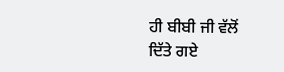ਹੀ ਬੀਬੀ ਜੀ ਵੱਲੋਂ
ਦਿੱਤੇ ਗਏ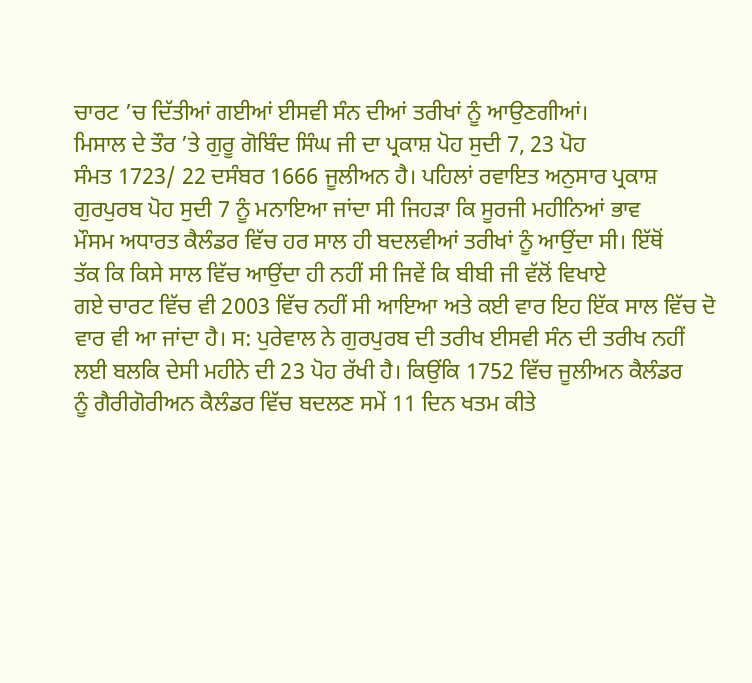ਚਾਰਟ ’ਚ ਦਿੱਤੀਆਂ ਗਈਆਂ ਈਸਵੀ ਸੰਨ ਦੀਆਂ ਤਰੀਖਾਂ ਨੂੰ ਆਉਣਗੀਆਂ।
ਮਿਸਾਲ ਦੇ ਤੌਰ ’ਤੇ ਗੁਰੂ ਗੋਬਿੰਦ ਸਿੰਘ ਜੀ ਦਾ ਪ੍ਰਕਾਸ਼ ਪੋਹ ਸੁਦੀ 7, 23 ਪੋਹ
ਸੰਮਤ 1723/ 22 ਦਸੰਬਰ 1666 ਜੂਲੀਅਨ ਹੈ। ਪਹਿਲਾਂ ਰਵਾਇਤ ਅਨੁਸਾਰ ਪ੍ਰਕਾਸ਼
ਗੁਰਪੁਰਬ ਪੋਹ ਸੁਦੀ 7 ਨੂੰ ਮਨਾਇਆ ਜਾਂਦਾ ਸੀ ਜਿਹੜਾ ਕਿ ਸੂਰਜੀ ਮਹੀਨਿਆਂ ਭਾਵ
ਮੌਸਮ ਅਧਾਰਤ ਕੈਲੰਡਰ ਵਿੱਚ ਹਰ ਸਾਲ ਹੀ ਬਦਲਵੀਆਂ ਤਰੀਖਾਂ ਨੂੰ ਆਉਂਦਾ ਸੀ। ਇੱਥੋਂ
ਤੱਕ ਕਿ ਕਿਸੇ ਸਾਲ ਵਿੱਚ ਆਉਂਦਾ ਹੀ ਨਹੀਂ ਸੀ ਜਿਵੇਂ ਕਿ ਬੀਬੀ ਜੀ ਵੱਲੋਂ ਵਿਖਾਏ
ਗਏ ਚਾਰਟ ਵਿੱਚ ਵੀ 2003 ਵਿੱਚ ਨਹੀਂ ਸੀ ਆਇਆ ਅਤੇ ਕਈ ਵਾਰ ਇਹ ਇੱਕ ਸਾਲ ਵਿੱਚ ਦੋ
ਵਾਰ ਵੀ ਆ ਜਾਂਦਾ ਹੈ। ਸ: ਪੁਰੇਵਾਲ ਨੇ ਗੁਰਪੁਰਬ ਦੀ ਤਰੀਖ ਈਸਵੀ ਸੰਨ ਦੀ ਤਰੀਖ ਨਹੀਂ
ਲਈ ਬਲਕਿ ਦੇਸੀ ਮਹੀਨੇ ਦੀ 23 ਪੋਹ ਰੱਖੀ ਹੈ। ਕਿਉਂਕਿ 1752 ਵਿੱਚ ਜੂਲੀਅਨ ਕੈਲੰਡਰ
ਨੂੰ ਗੈਰੀਗੋਰੀਅਨ ਕੈਲੰਡਰ ਵਿੱਚ ਬਦਲਣ ਸਮੇਂ 11 ਦਿਨ ਖਤਮ ਕੀਤੇ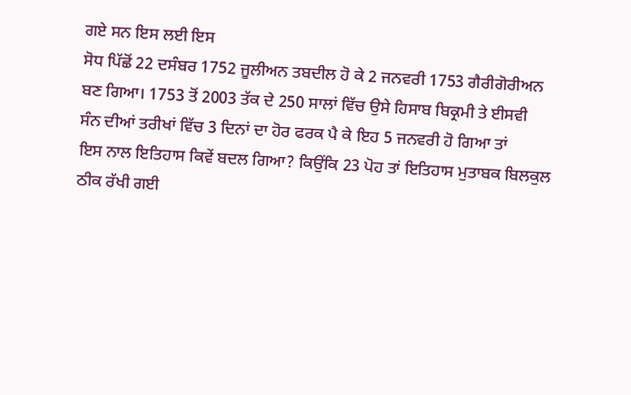ਗਏ ਸਨ ਇਸ ਲਈ ਇਸ
ਸੋਧ ਪਿੱਛੋਂ 22 ਦਸੰਬਰ 1752 ਜੂਲੀਅਨ ਤਬਦੀਲ ਹੋ ਕੇ 2 ਜਨਵਰੀ 1753 ਗੈਰੀਗੋਰੀਅਨ
ਬਣ ਗਿਆ। 1753 ਤੋਂ 2003 ਤੱਕ ਦੇ 250 ਸਾਲਾਂ ਵਿੱਚ ਉਸੇ ਹਿਸਾਬ ਬਿਕ੍ਰਮੀ ਤੇ ਈਸਵੀ
ਸੰਨ ਦੀਆਂ ਤਰੀਖਾਂ ਵਿੱਚ 3 ਦਿਨਾਂ ਦਾ ਹੋਰ ਫਰਕ ਪੈ ਕੇ ਇਹ 5 ਜਨਵਰੀ ਹੋ ਗਿਆ ਤਾਂ
ਇਸ ਨਾਲ ਇਤਿਹਾਸ ਕਿਵੇਂ ਬਦਲ ਗਿਆ? ਕਿਉਂਕਿ 23 ਪੋਹ ਤਾਂ ਇਤਿਹਾਸ ਮੁਤਾਬਕ ਬਿਲਕੁਲ
ਠੀਕ ਰੱਖੀ ਗਈ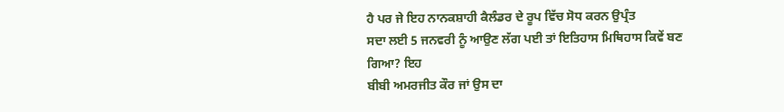ਹੈ ਪਰ ਜੇ ਇਹ ਨਾਨਕਸ਼ਾਹੀ ਕੈਲੰਡਰ ਦੇ ਰੂਪ ਵਿੱਚ ਸੋਧ ਕਰਨ ਉਪ੍ਰੰਤ
ਸਦਾ ਲਈ 5 ਜਨਵਰੀ ਨੂੰ ਆਉਣ ਲੱਗ ਪਈ ਤਾਂ ਇਤਿਹਾਸ ਮਿਥਿਹਾਸ ਕਿਵੇਂ ਬਣ ਗਿਆ? ਇਹ
ਬੀਬੀ ਅਮਰਜੀਤ ਕੌਰ ਜਾਂ ਉਸ ਦਾ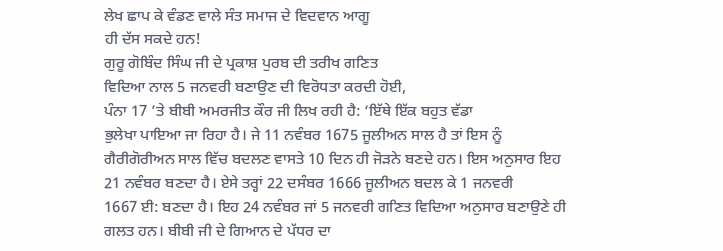ਲੇਖ ਛਾਪ ਕੇ ਵੰਡਣ ਵਾਲੇ ਸੰਤ ਸਮਾਜ ਦੇ ਵਿਦਵਾਨ ਆਗੂ
ਹੀ ਦੱਸ ਸਕਦੇ ਹਨ!
ਗੁਰੂ ਗੋਬਿੰਦ ਸਿੰਘ ਜੀ ਦੇ ਪ੍ਰਕਾਸ਼ ਪੁਰਬ ਦੀ ਤਰੀਖ ਗਣਿਤ
ਵਿਦਿਆ ਨਾਲ 5 ਜਨਵਰੀ ਬਣਾਉਣ ਦੀ ਵਿਰੋਧਤਾ ਕਰਦੀ ਹੋਈ,
ਪੰਨਾ 17 ’ਤੇ ਬੀਬੀ ਅਮਰਜੀਤ ਕੌਰ ਜੀ ਲਿਖ ਰਹੀ ਹੈ: ‘ਇੱਥੇ ਇੱਕ ਬਹੁਤ ਵੱਡਾ
ਭੁਲੇਖਾ ਪਾਇਆ ਜਾ ਰਿਹਾ ਹੈ। ਜੇ 11 ਨਵੰਬਰ 1675 ਜੂਲੀਅਨ ਸਾਲ ਹੈ ਤਾਂ ਇਸ ਨੂੰ
ਗੈਰੀਗੋਰੀਅਨ ਸਾਲ ਵਿੱਚ ਬਦਲਣ ਵਾਸਤੇ 10 ਦਿਨ ਹੀ ਜੋੜਨੇ ਬਣਦੇ ਹਨ। ਇਸ ਅਨੁਸਾਰ ਇਹ
21 ਨਵੰਬਰ ਬਣਦਾ ਹੈ। ਏਸੇ ਤਰ੍ਹਾਂ 22 ਦਸੰਬਰ 1666 ਜੂਲੀਅਨ ਬਦਲ ਕੇ 1 ਜਨਵਰੀ
1667 ਈ: ਬਣਦਾ ਹੈ। ਇਹ 24 ਨਵੰਬਰ ਜਾਂ 5 ਜਨਵਰੀ ਗਣਿਤ ਵਿਦਿਆ ਅਨੁਸਾਰ ਬਣਾਉਣੇ ਹੀ
ਗਲਤ ਹਨ। ਬੀਬੀ ਜੀ ਦੇ ਗਿਆਨ ਦੇ ਪੱਧਰ ਦਾ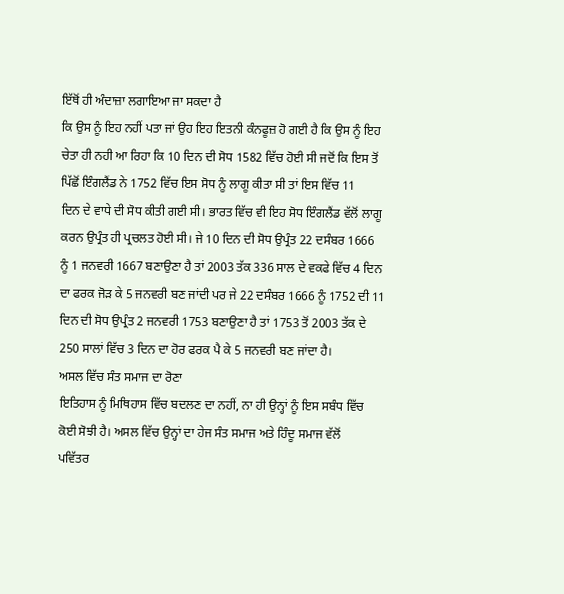ਇੱਥੋਂ ਹੀ ਅੰਦਾਜ਼ਾ ਲਗਾਇਆ ਜਾ ਸਕਦਾ ਹੈ
ਕਿ ਉਸ ਨੂੰ ਇਹ ਨਹੀਂ ਪਤਾ ਜਾਂ ਉਹ ਇਹ ਇਤਨੀ ਕੰਨਫੂਜ਼ ਹੋ ਗਈ ਹੈ ਕਿ ਉਸ ਨੂੰ ਇਹ
ਚੇਤਾ ਹੀ ਨਹੀ ਆ ਰਿਹਾ ਕਿ 10 ਦਿਨ ਦੀ ਸੋਧ 1582 ਵਿੱਚ ਹੋਈ ਸੀ ਜਦੋਂ ਕਿ ਇਸ ਤੋਂ
ਪਿੱਛੋਂ ਇੰਗਲੈਂਡ ਨੇ 1752 ਵਿੱਚ ਇਸ ਸੋਧ ਨੂੰ ਲਾਗੂ ਕੀਤਾ ਸੀ ਤਾਂ ਇਸ ਵਿੱਚ 11
ਦਿਨ ਦੇ ਵਾਧੇ ਦੀ ਸੋਧ ਕੀਤੀ ਗਈ ਸੀ। ਭਾਰਤ ਵਿੱਚ ਵੀ ਇਹ ਸੋਧ ਇੰਗਲੈਂਡ ਵੱਲੋਂ ਲਾਗੂ
ਕਰਨ ਉਪ੍ਰੰਤ ਹੀ ਪ੍ਰਚਲਤ ਹੋਈ ਸੀ। ਜੇ 10 ਦਿਨ ਦੀ ਸੋਧ ਉਪ੍ਰੰਤ 22 ਦਸੰਬਰ 1666
ਨੂੰ 1 ਜਨਵਰੀ 1667 ਬਣਾਉਣਾ ਹੈ ਤਾਂ 2003 ਤੱਕ 336 ਸਾਲ ਦੇ ਵਕਫੇ ਵਿੱਚ 4 ਦਿਨ
ਦਾ ਫਰਕ ਜੋੜ ਕੇ 5 ਜਨਵਰੀ ਬਣ ਜਾਂਦੀ ਪਰ ਜੇ 22 ਦਸੰਬਰ 1666 ਨੂੰ 1752 ਦੀ 11
ਦਿਨ ਦੀ ਸੋਧ ਉਪ੍ਰੰਤ 2 ਜਨਵਰੀ 1753 ਬਣਾਉਣਾ ਹੈ ਤਾਂ 1753 ਤੋਂ 2003 ਤੱਕ ਦੇ
250 ਸਾਲਾਂ ਵਿੱਚ 3 ਦਿਨ ਦਾ ਹੋਰ ਫਰਕ ਪੈ ਕੇ 5 ਜਨਵਰੀ ਬਣ ਜਾਂਦਾ ਹੈ।
ਅਸਲ ਵਿੱਚ ਸੰਤ ਸਮਾਜ ਦਾ ਰੋਣਾ
ਇਤਿਹਾਸ ਨੂੰ ਮਿਥਿਹਾਸ ਵਿੱਚ ਬਦਲਣ ਦਾ ਨਹੀਂ, ਨਾ ਹੀ ਉਨ੍ਹਾਂ ਨੂੰ ਇਸ ਸਬੰਧ ਵਿੱਚ
ਕੋਈ ਸੋਝੀ ਹੈ। ਅਸਲ ਵਿੱਚ ਉਨ੍ਹਾਂ ਦਾ ਹੇਜ ਸੰਤ ਸਮਾਜ ਅਤੇ ਹਿੰਦੂ ਸਮਾਜ ਵੱਲੋਂ
ਪਵਿੱਤਰ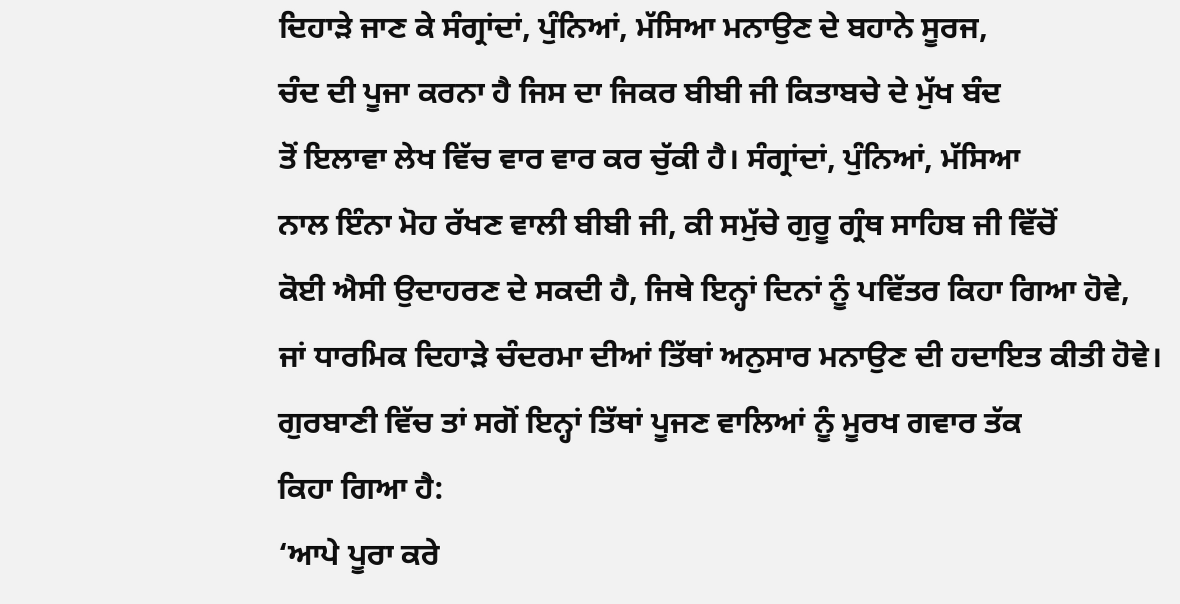ਦਿਹਾੜੇ ਜਾਣ ਕੇ ਸੰਗ੍ਰਾਂਦਾਂ, ਪੁੰਨਿਆਂ, ਮੱਸਿਆ ਮਨਾਉਣ ਦੇ ਬਹਾਨੇ ਸੂਰਜ,
ਚੰਦ ਦੀ ਪੂਜਾ ਕਰਨਾ ਹੈ ਜਿਸ ਦਾ ਜਿਕਰ ਬੀਬੀ ਜੀ ਕਿਤਾਬਚੇ ਦੇ ਮੁੱਖ ਬੰਦ
ਤੋਂ ਇਲਾਵਾ ਲੇਖ ਵਿੱਚ ਵਾਰ ਵਾਰ ਕਰ ਚੁੱਕੀ ਹੈ। ਸੰਗ੍ਰਾਂਦਾਂ, ਪੁੰਨਿਆਂ, ਮੱਸਿਆ
ਨਾਲ ਇੰਨਾ ਮੋਹ ਰੱਖਣ ਵਾਲੀ ਬੀਬੀ ਜੀ, ਕੀ ਸਮੁੱਚੇ ਗੁਰੂ ਗ੍ਰੰਥ ਸਾਹਿਬ ਜੀ ਵਿੱਚੋਂ
ਕੋਈ ਐਸੀ ਉਦਾਹਰਣ ਦੇ ਸਕਦੀ ਹੈ, ਜਿਥੇ ਇਨ੍ਹਾਂ ਦਿਨਾਂ ਨੂੰ ਪਵਿੱਤਰ ਕਿਹਾ ਗਿਆ ਹੋਵੇ,
ਜਾਂ ਧਾਰਮਿਕ ਦਿਹਾੜੇ ਚੰਦਰਮਾ ਦੀਆਂ ਤਿੱਥਾਂ ਅਨੁਸਾਰ ਮਨਾਉਣ ਦੀ ਹਦਾਇਤ ਕੀਤੀ ਹੋਵੇ।
ਗੁਰਬਾਣੀ ਵਿੱਚ ਤਾਂ ਸਗੋਂ ਇਨ੍ਹਾਂ ਤਿੱਥਾਂ ਪੂਜਣ ਵਾਲਿਆਂ ਨੂੰ ਮੂਰਖ ਗਵਾਰ ਤੱਕ
ਕਿਹਾ ਗਿਆ ਹੈ:
‘ਆਪੇ ਪੂਰਾ ਕਰੇ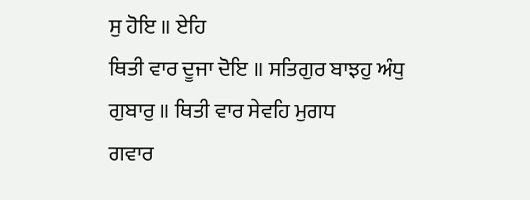ਸੁ ਹੋਇ ॥ ਏਹਿ
ਥਿਤੀ ਵਾਰ ਦੂਜਾ ਦੋਇ ॥ ਸਤਿਗੁਰ ਬਾਝਹੁ ਅੰਧੁ ਗੁਬਾਰੁ ॥ ਥਿਤੀ ਵਾਰ ਸੇਵਹਿ ਮੁਗਧ
ਗਵਾਰ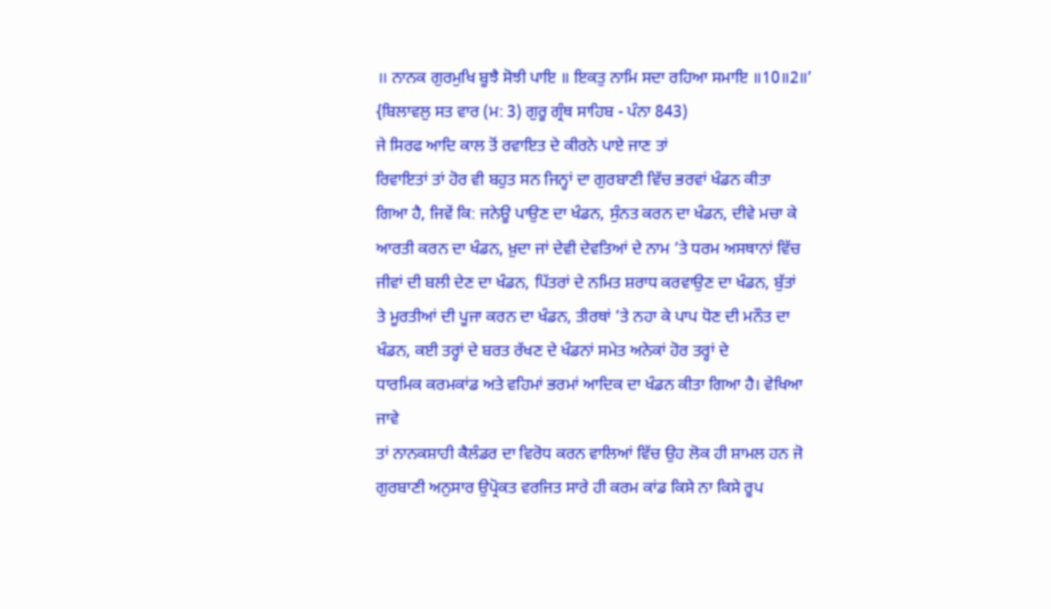॥ ਨਾਨਕ ਗੁਰਮੁਖਿ ਬੂਝੈ ਸੋਝੀ ਪਾਇ ॥ ਇਕਤੁ ਨਾਮਿ ਸਦਾ ਰਹਿਆ ਸਮਾਇ ॥10॥2॥’
{ਬਿਲਾਵਲੁ ਸਤ ਵਾਰ (ਮ: 3) ਗੁਰੂ ਗ੍ਰੰਥ ਸਾਹਿਬ - ਪੰਨਾ 843)
ਜੇ ਸਿਰਫ ਆਦਿ ਕਾਲ ਤੋਂ ਰਵਾਇਤ ਦੇ ਕੀਰਨੇ ਪਾਏ ਜਾਣ ਤਾਂ
ਰਿਵਾਇਤਾਂ ਤਾਂ ਹੋਰ ਵੀ ਬਹੁਤ ਸਨ ਜਿਨ੍ਹਾਂ ਦਾ ਗੁਰਬਾਣੀ ਵਿੱਚ ਭਰਵਾਂ ਖੰਡਨ ਕੀਤਾ
ਗਿਆ ਹੈ, ਜਿਵੇਂ ਕਿ: ਜਨੇਊ ਪਾਉਣ ਦਾ ਖੰਡਨ, ਸੁੰਨਤ ਕਰਨ ਦਾ ਖੰਡਨ, ਦੀਵੇ ਮਚਾ ਕੇ
ਆਰਤੀ ਕਰਨ ਦਾ ਖੰਡਨ, ਖ਼ੁਦਾ ਜਾਂ ਦੇਵੀ ਦੇਵਤਿਆਂ ਦੇ ਨਾਮ ’ਤੇ ਧਰਮ ਅਸਥਾਨਾਂ ਵਿੱਚ
ਜੀਵਾਂ ਦੀ ਬਲੀ ਦੇਣ ਦਾ ਖੰਡਨ, ਪਿੱਤਰਾਂ ਦੇ ਨਮਿਤ ਸ਼ਰਾਧ ਕਰਵਾਉਣ ਦਾ ਖੰਡਨ, ਬੁੱਤਾਂ
ਤੇ ਮੂਰਤੀਆਂ ਦੀ ਪੂਜਾ ਕਰਨ ਦਾ ਖੰਡਨ, ਤੀਰਥਾਂ ’ਤੇ ਨਹਾ ਕੇ ਪਾਪ ਧੋਣ ਦੀ ਮਨੌਤ ਦਾ
ਖੰਡਨ, ਕਈ ਤਰ੍ਹਾਂ ਦੇ ਬਰਤ ਰੱਖਣ ਦੇ ਖੰਡਨਾਂ ਸਮੇਤ ਅਨੇਕਾਂ ਹੋਰ ਤਰ੍ਹਾਂ ਦੇ
ਧਾਰਮਿਕ ਕਰਮਕਾਂਡ ਅਤੇ ਵਹਿਮਾਂ ਭਰਮਾਂ ਆਦਿਕ ਦਾ ਖੰਡਨ ਕੀਤਾ ਗਿਆ ਹੈ। ਵੇਖਿਆ ਜਾਵੇ
ਤਾਂ ਨਾਨਕਸ਼ਾਹੀ ਕੈਲੰਡਰ ਦਾ ਵਿਰੋਧ ਕਰਨ ਵਾਲਿਆਂ ਵਿੱਚ ਉਹ ਲੋਕ ਹੀ ਸ਼ਾਮਲ ਹਨ ਜੋ
ਗੁਰਬਾਣੀ ਅਨੁਸਾਰ ਉਪ੍ਰੋਕਤ ਵਰਜਿਤ ਸਾਰੇ ਹੀ ਕਰਮ ਕਾਂਡ ਕਿਸੇ ਨਾ ਕਿਸੇ ਰੂਪ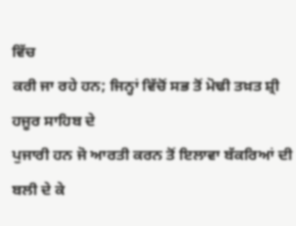ਵਿੱਚ
ਕਰੀ ਜਾ ਰਹੇ ਹਨ; ਜਿਨ੍ਹਾਂ ਵਿੱਚੋਂ ਸਭ ਤੋਂ ਮੋਢੀ ਤਖ਼ਤ ਸ਼੍ਰੀ ਹਜੂਰ ਸਾਹਿਬ ਦੇ
ਪੁਜਾਰੀ ਹਨ ਜੋ ਆਰਤੀ ਕਰਨ ਤੋਂ ਇਲਾਵਾ ਬੱਕਰਿਆਂ ਦੀ ਬਲੀ ਦੇ ਕੇ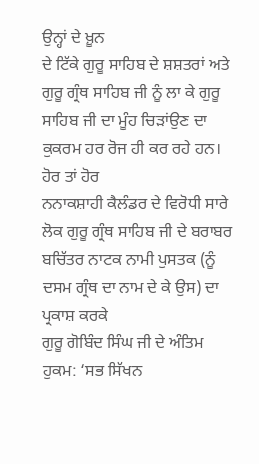ਉਨ੍ਹਾਂ ਦੇ ਖ਼ੂਨ
ਦੇ ਟਿੱਕੇ ਗੁਰੂ ਸਾਹਿਬ ਦੇ ਸ਼ਸ਼ਤਰਾਂ ਅਤੇ ਗੁਰੂ ਗ੍ਰੰਥ ਸਾਹਿਬ ਜੀ ਨੂੰ ਲਾ ਕੇ ਗੁਰੂ
ਸਾਹਿਬ ਜੀ ਦਾ ਮੂੰਹ ਚਿੜਾਂਉਣ ਦਾ ਕੁਕਰਮ ਹਰ ਰੋਜ ਹੀ ਕਰ ਰਹੇ ਹਨ। ਹੋਰ ਤਾਂ ਹੋਰ
ਨਨਾਕਸ਼ਾਹੀ ਕੈਲੰਡਰ ਦੇ ਵਿਰੋਧੀ ਸਾਰੇ ਲੋਕ ਗੁਰੂ ਗ੍ਰੰਥ ਸਾਹਿਬ ਜੀ ਦੇ ਬਰਾਬਰ
ਬਚਿੱਤਰ ਨਾਟਕ ਨਾਮੀ ਪੁਸਤਕ (ਨੂੰ ਦਸਮ ਗ੍ਰੰਥ ਦਾ ਨਾਮ ਦੇ ਕੇ ਉਸ) ਦਾ ਪ੍ਰਕਾਸ਼ ਕਰਕੇ
ਗੁਰੂ ਗੋਬਿੰਦ ਸਿੰਘ ਜੀ ਦੇ ਅੰਤਿਮ ਹੁਕਮ: ‘ਸਭ ਸਿੱਖਨ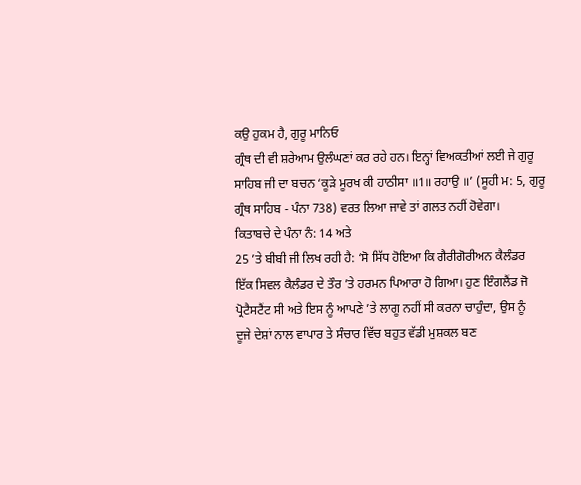ਕਉ ਹੁਕਮ ਹੈ, ਗੁਰੂ ਮਾਨਿਓ
ਗ੍ਰੰਥ ਦੀ ਵੀ ਸ਼ਰੇਆਮ ਉਲੰਘਣਾਂ ਕਰ ਰਹੇ ਹਨ। ਇਨ੍ਹਾਂ ਵਿਅਕਤੀਆਂ ਲਈ ਜੇ ਗੁਰੂ
ਸਾਹਿਬ ਜੀ ਦਾ ਬਚਨ ‘ਕੂੜੇ ਮੂਰਖ ਕੀ ਹਾਠੀਸਾ ॥1॥ ਰਹਾਉ ॥’ (ਸੂਹੀ ਮ: 5, ਗੁਰੂ
ਗ੍ਰੰਥ ਸਾਹਿਬ - ਪੰਨਾ 738) ਵਰਤ ਲਿਆ ਜਾਵੇ ਤਾਂ ਗਲਤ ਨਹੀਂ ਹੋਵੇਗਾ।
ਕਿਤਾਬਚੇ ਦੇ ਪੰਨਾ ਨੰ: 14 ਅਤੇ
25 ’ਤੇ ਬੀਬੀ ਜੀ ਲਿਖ ਰਹੀ ਹੈ: ‘ਸੋ ਸਿੱਧ ਹੋਇਆ ਕਿ ਗੈਰੀਗੋਰੀਅਨ ਕੈਲੰਡਰ
ਇੱਕ ਸਿਵਲ ਕੈਲੰਡਰ ਦੇ ਤੌਰ ’ਤੇ ਹਰਮਨ ਪਿਆਰਾ ਹੋ ਗਿਆ। ਹੁਣ ਇੰਗਲੈਂਡ ਜੋ
ਪ੍ਰੋਟੈਸਟੈਂਟ ਸੀ ਅਤੇ ਇਸ ਨੂੰ ਆਪਣੇ ’ਤੇ ਲਾਗੂ ਨਹੀਂ ਸੀ ਕਰਨਾ ਚਾਹੁੰਦਾ, ਉਸ ਨੂੰ
ਦੂਜੇ ਦੇਸ਼ਾਂ ਨਾਲ ਵਾਪਾਰ ਤੇ ਸੰਚਾਰ ਵਿੱਚ ਬਹੁਤ ਵੱਡੀ ਮੁਸ਼ਕਲ ਬਣ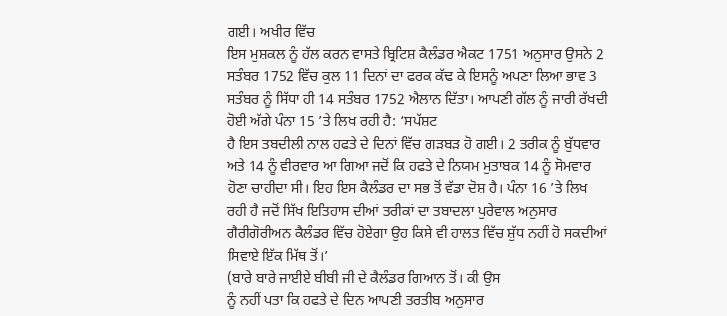ਗਈ। ਅਖੀਰ ਵਿੱਚ
ਇਸ ਮੁਸ਼ਕਲ ਨੂੰ ਹੱਲ ਕਰਨ ਵਾਸਤੇ ਬ੍ਰਿਟਿਸ਼ ਕੈਲੰਡਰ ਐਕਟ 1751 ਅਨੁਸਾਰ ਉਸਨੇ 2
ਸਤੰਬਰ 1752 ਵਿੱਚ ਕੁਲ 11 ਦਿਨਾਂ ਦਾ ਫਰਕ ਕੱਢ ਕੇ ਇਸਨੂੰ ਅਪਣਾ ਲਿਆ ਭਾਵ 3
ਸਤੰਬਰ ਨੂੰ ਸਿੱਧਾ ਹੀ 14 ਸਤੰਬਰ 1752 ਐਲਾਨ ਦਿੱਤਾ। ਆਪਣੀ ਗੱਲ ਨੂੰ ਜਾਰੀ ਰੱਖਦੀ
ਹੋਈ ਅੱਗੇ ਪੰਨਾ 15 ’ਤੇ ਲਿਖ ਰਹੀ ਹੈ: ‘ਸਪੱਸ਼ਟ
ਹੈ ਇਸ ਤਬਦੀਲੀ ਨਾਲ ਹਫਤੇ ਦੇ ਦਿਨਾਂ ਵਿੱਚ ਗੜਬੜ ਹੋ ਗਈ। 2 ਤਰੀਕ ਨੂੰ ਬੁੱਧਵਾਰ
ਅਤੇ 14 ਨੂੰ ਵੀਰਵਾਰ ਆ ਗਿਆ ਜਦੋਂ ਕਿ ਹਫਤੇ ਦੇ ਨਿਯਮ ਮੁਤਾਬਕ 14 ਨੂੰ ਸੋਮਵਾਰ
ਹੋਣਾ ਚਾਹੀਦਾ ਸੀ। ਇਹ ਇਸ ਕੈਲੰਡਰ ਦਾ ਸਭ ਤੋਂ ਵੱਡਾ ਦੋਸ਼ ਹੈ। ਪੰਨਾ 16 ’ਤੇ ਲਿਖ
ਰਹੀ ਹੈ ਜਦੋਂ ਸਿੱਖ ਇਤਿਹਾਸ ਦੀਆਂ ਤਰੀਕਾਂ ਦਾ ਤਬਾਦਲਾ ਪੁਰੇਵਾਲ ਅਨੁਸਾਰ
ਗੈਰੀਗੋਰੀਅਨ ਕੈਲੰਡਰ ਵਿੱਚ ਹੋਏਗਾ ਉਹ ਕਿਸੇ ਵੀ ਹਾਲਤ ਵਿੱਚ ਸ਼ੁੱਧ ਨਹੀਂ ਹੋ ਸਕਦੀਆਂ
ਸਿਵਾਏ ਇੱਕ ਮਿੱਥ ਤੋਂ।’
(ਬਾਰੇ ਬਾਰੇ ਜਾਈਏ ਬੀਬੀ ਜੀ ਦੇ ਕੈਲੰਡਰ ਗਿਆਨ ਤੋਂ। ਕੀ ਉਸ
ਨੂੰ ਨਹੀਂ ਪਤਾ ਕਿ ਹਫਤੇ ਦੇ ਦਿਨ ਆਪਣੀ ਤਰਤੀਬ ਅਨੁਸਾਰ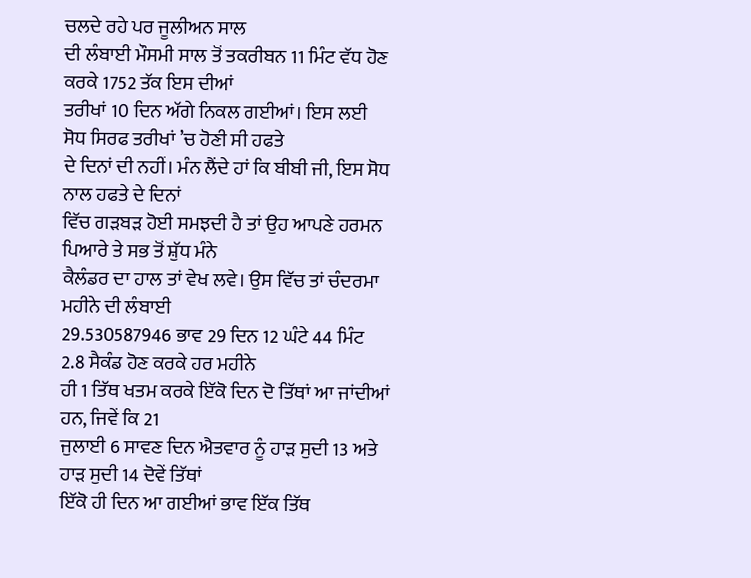ਚਲਦੇ ਰਹੇ ਪਰ ਜੂਲੀਅਨ ਸਾਲ
ਦੀ ਲੰਬਾਈ ਮੌਸਮੀ ਸਾਲ ਤੋਂ ਤਕਰੀਬਨ 11 ਮਿੰਟ ਵੱਧ ਹੋਣ ਕਰਕੇ 1752 ਤੱਕ ਇਸ ਦੀਆਂ
ਤਰੀਖਾਂ 10 ਦਿਨ ਅੱਗੇ ਨਿਕਲ ਗਈਆਂ। ਇਸ ਲਈ ਸੋਧ ਸਿਰਫ ਤਰੀਖਾਂ ’ਚ ਹੋਣੀ ਸੀ ਹਫਤੇ
ਦੇ ਦਿਨਾਂ ਦੀ ਨਹੀਂ। ਮੰਨ ਲੈਂਦੇ ਹਾਂ ਕਿ ਬੀਬੀ ਜੀ, ਇਸ ਸੋਧ ਨਾਲ ਹਫਤੇ ਦੇ ਦਿਨਾਂ
ਵਿੱਚ ਗੜਬੜ ਹੋਈ ਸਮਝਦੀ ਹੈ ਤਾਂ ਉਹ ਆਪਣੇ ਹਰਮਨ ਪਿਆਰੇ ਤੇ ਸਭ ਤੋਂ ਸ਼ੁੱਧ ਮੰਨੇ
ਕੈਲੰਡਰ ਦਾ ਹਾਲ ਤਾਂ ਵੇਖ ਲਵੇ। ਉਸ ਵਿੱਚ ਤਾਂ ਚੰਦਰਮਾ ਮਹੀਨੇ ਦੀ ਲੰਬਾਈ
29.530587946 ਭਾਵ 29 ਦਿਨ 12 ਘੰਟੇ 44 ਮਿੰਟ 2.8 ਸੈਕੰਡ ਹੋਣ ਕਰਕੇ ਹਰ ਮਹੀਨੇ
ਹੀ 1 ਤਿੱਥ ਖਤਮ ਕਰਕੇ ਇੱਕੋ ਦਿਨ ਦੋ ਤਿੱਥਾਂ ਆ ਜਾਂਦੀਆਂ ਹਨ, ਜਿਵੇਂ ਕਿ 21
ਜੁਲਾਈ 6 ਸਾਵਣ ਦਿਨ ਐਤਵਾਰ ਨੂੰ ਹਾੜ ਸੁਦੀ 13 ਅਤੇ ਹਾੜ ਸੁਦੀ 14 ਦੋਵੇਂ ਤਿੱਥਾਂ
ਇੱਕੋ ਹੀ ਦਿਨ ਆ ਗਈਆਂ ਭਾਵ ਇੱਕ ਤਿੱਥ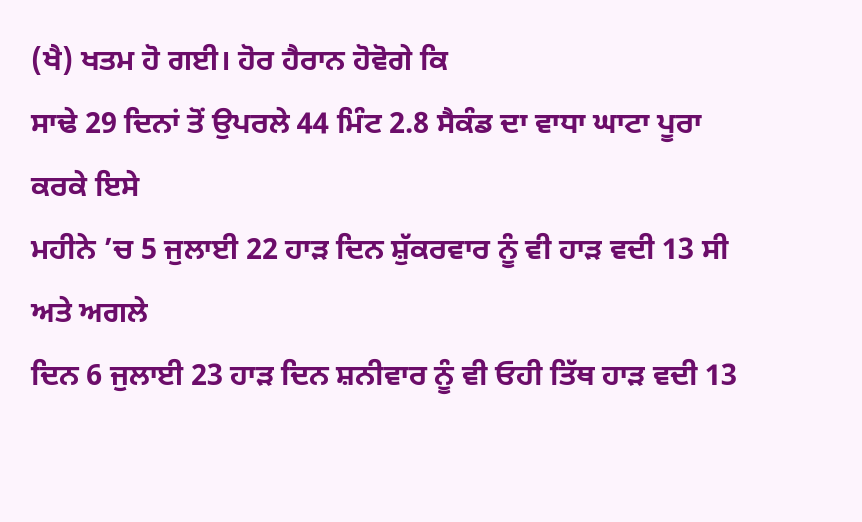(ਖੈ) ਖਤਮ ਹੋ ਗਈ। ਹੋਰ ਹੈਰਾਨ ਹੋਵੋਗੇ ਕਿ
ਸਾਢੇ 29 ਦਿਨਾਂ ਤੋਂ ਉਪਰਲੇ 44 ਮਿੰਟ 2.8 ਸੈਕੰਡ ਦਾ ਵਾਧਾ ਘਾਟਾ ਪੂਰਾ ਕਰਕੇ ਇਸੇ
ਮਹੀਨੇ ’ਚ 5 ਜੁਲਾਈ 22 ਹਾੜ ਦਿਨ ਸ਼ੁੱਕਰਵਾਰ ਨੂੰ ਵੀ ਹਾੜ ਵਦੀ 13 ਸੀ ਅਤੇ ਅਗਲੇ
ਦਿਨ 6 ਜੁਲਾਈ 23 ਹਾੜ ਦਿਨ ਸ਼ਨੀਵਾਰ ਨੂੰ ਵੀ ਓਹੀ ਤਿੱਥ ਹਾੜ ਵਦੀ 13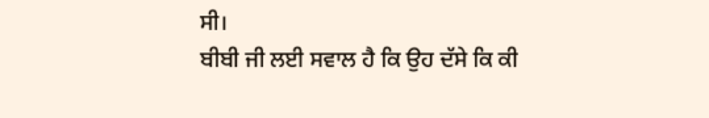ਸੀ।
ਬੀਬੀ ਜੀ ਲਈ ਸਵਾਲ ਹੈ ਕਿ ਉਹ ਦੱਸੇ ਕਿ ਕੀ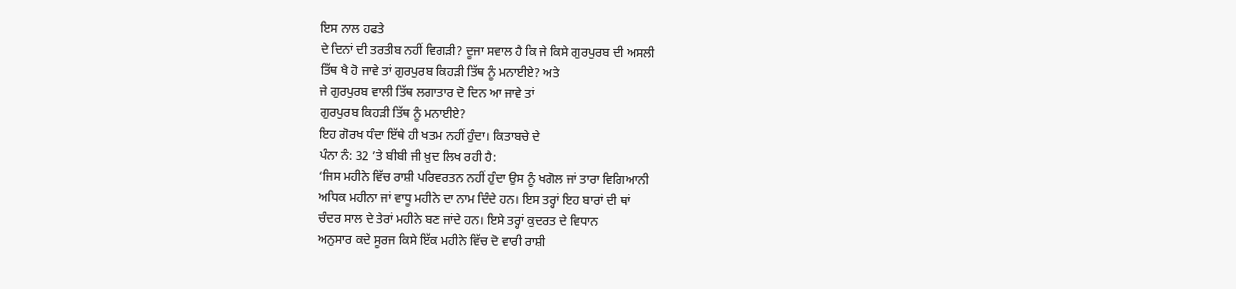ਇਸ ਨਾਲ ਹਫਤੇ
ਦੇ ਦਿਨਾਂ ਦੀ ਤਰਤੀਬ ਨਹੀਂ ਵਿਗੜੀ? ਦੂਜਾ ਸਵਾਲ ਹੈ ਕਿ ਜੇ ਕਿਸੇ ਗੁਰਪੁਰਬ ਦੀ ਅਸਲੀ
ਤਿੱਥ ਖੈ ਹੋ ਜਾਵੇ ਤਾਂ ਗੁਰਪੁਰਬ ਕਿਹੜੀ ਤਿੱਥ ਨੂੰ ਮਨਾਈਏ? ਅਤੇ
ਜੇ ਗੁਰਪੁਰਬ ਵਾਲੀ ਤਿੱਥ ਲਗਾਤਾਰ ਦੋ ਦਿਨ ਆ ਜਾਵੇ ਤਾਂ
ਗੁਰਪੁਰਬ ਕਿਹੜੀ ਤਿੱਥ ਨੂੰ ਮਨਾਈਏ?
ਇਹ ਗੋਰਖ ਧੰਦਾ ਇੱਥੇ ਹੀ ਖਤਮ ਨਹੀਂ ਹੁੰਦਾ। ਕਿਤਾਬਚੇ ਦੇ
ਪੰਨਾ ਨੰ: 32 ’ਤੇ ਬੀਬੀ ਜੀ ਖ਼ੁਦ ਲਿਖ ਰਹੀ ਹੈ:
‘ਜਿਸ ਮਹੀਨੇ ਵਿੱਚ ਰਾਸ਼ੀ ਪਰਿਵਰਤਨ ਨਹੀਂ ਹੁੰਦਾ ਉਸ ਨੂੰ ਖਗੋਲ ਜਾਂ ਤਾਰਾ ਵਿਗਿਆਨੀ
ਅਧਿਕ ਮਹੀਨਾ ਜਾਂ ਵਾਧੂ ਮਹੀਨੇ ਦਾ ਨਾਮ ਦਿੰਦੇ ਹਨ। ਇਸ ਤਰ੍ਹਾਂ ਇਹ ਬਾਰਾਂ ਦੀ ਥਾਂ
ਚੰਦਰ ਸਾਲ ਦੇ ਤੇਰਾਂ ਮਹੀਨੇ ਬਣ ਜਾਂਦੇ ਹਨ। ਇਸੇ ਤਰ੍ਹਾਂ ਕੁਦਰਤ ਦੇ ਵਿਧਾਨ
ਅਨੁਸਾਰ ਕਦੇ ਸੂਰਜ ਕਿਸੇ ਇੱਕ ਮਹੀਨੇ ਵਿੱਚ ਦੋ ਵਾਰੀ ਰਾਸ਼ੀ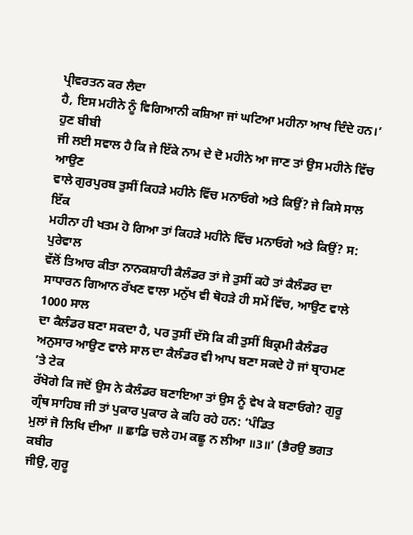ਪ੍ਰੀਵਰਤਨ ਕਰ ਲੈਦਾ
ਹੈ, ਇਸ ਮਹੀਨੇ ਨੂੰ ਵਿਗਿਆਨੀ ਕਸ਼ਿਆ ਜਾਂ ਘਟਿਆ ਮਹੀਨਾ ਆਖ ਦਿੰਦੇ ਹਨ।’ ਹੁਣ ਬੀਬੀ
ਜੀ ਲਈ ਸਵਾਲ ਹੈ ਕਿ ਜੇ ਇੱਕੇ ਨਾਮ ਦੇ ਦੋ ਮਹੀਨੇ ਆ ਜਾਣ ਤਾਂ ਉਸ ਮਹੀਨੇ ਵਿੱਚ ਆਉਣ
ਵਾਲੇ ਗੁਰਪੁਰਬ ਤੁਸੀਂ ਕਿਹੜੇ ਮਹੀਨੇ ਵਿੱਚ ਮਨਾਓਗੇ ਅਤੇ ਕਿਉਂ? ਜੇ ਕਿਸੇ ਸਾਲ ਇੱਕ
ਮਹੀਨਾ ਹੀ ਖਤਮ ਹੋ ਗਿਆ ਤਾਂ ਕਿਹੜੇ ਮਹੀਨੇ ਵਿੱਚ ਮਨਾਓਗੇ ਅਤੇ ਕਿਉਂ? ਸ: ਪੁਰੇਵਾਲ
ਵੱਲੋਂ ਤਿਆਰ ਕੀਤਾ ਨਾਨਕਸ਼ਾਹੀ ਕੈਲੰਡਰ ਤਾਂ ਜੇ ਤੁਸੀਂ ਕਹੋ ਤਾਂ ਕੈਲੰਡਰ ਦਾ
ਸਾਧਾਰਨ ਗਿਆਨ ਰੱਖਣ ਵਾਲਾ ਮਨੁੱਖ ਵੀ ਥੋਹੜੇ ਹੀ ਸਮੇਂ ਵਿੱਚ, ਆਉਣ ਵਾਲੇ 1000 ਸਾਲ
ਦਾ ਕੈਲੰਡਰ ਬਣਾ ਸਕਦਾ ਹੈ, ਪਰ ਤੁਸੀਂ ਦੱਸੋ ਕਿ ਕੀ ਤੁਸੀਂ ਬਿਕ੍ਰਮੀ ਕੈਲੰਡਰ
ਅਨੁਸਾਰ ਆਉਣ ਵਾਲੇ ਸਾਲ ਦਾ ਕੈਲੰਡਰ ਵੀ ਆਪ ਬਣਾ ਸਕਦੇ ਹੋ ਜਾਂ ਬ੍ਰਾਹਮਣ ’ਤੇ ਟੇਕ
ਰੱਖੋਗੇ ਕਿ ਜਦੋਂ ਉਸ ਨੇ ਕੈਲੰਡਰ ਬਣਾਇਆ ਤਾਂ ਉਸ ਨੂੰ ਵੇਖ ਕੇ ਬਣਾਓਗੇ? ਗੁਰੂ
ਗ੍ਰੰਥ ਸਾਹਿਬ ਜੀ ਤਾਂ ਪੁਕਾਰ ਪੁਕਾਰ ਕੇ ਕਹਿ ਰਹੇ ਹਨ: ‘ਪੰਡਿਤ
ਮੁਲਾਂ ਜੋ ਲਿਖਿ ਦੀਆ ॥ ਛਾਡਿ ਚਲੇ ਹਮ ਕਛੂ ਨ ਲੀਆ ॥3॥’ (ਭੈਰਉ ਭਗਤ ਕਬੀਰ
ਜੀਉ, ਗੁਰੂ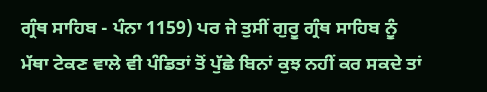ਗ੍ਰੰਥ ਸਾਹਿਬ - ਪੰਨਾ 1159) ਪਰ ਜੇ ਤੁਸੀਂ ਗੁਰੂ ਗ੍ਰੰਥ ਸਾਹਿਬ ਨੂੰ
ਮੱਥਾ ਟੇਕਣ ਵਾਲੇ ਵੀ ਪੰਡਿਤਾਂ ਤੋਂ ਪੁੱਛੇ ਬਿਨਾਂ ਕੁਝ ਨਹੀਂ ਕਰ ਸਕਦੇ ਤਾਂ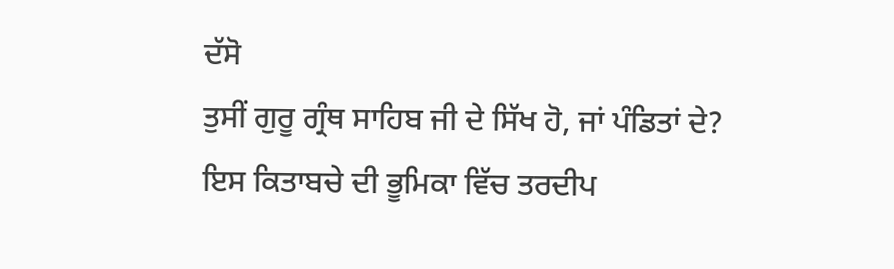ਦੱਸੋ
ਤੁਸੀਂ ਗੁਰੂ ਗ੍ਰੰਥ ਸਾਹਿਬ ਜੀ ਦੇ ਸਿੱਖ ਹੋ, ਜਾਂ ਪੰਡਿਤਾਂ ਦੇ?
ਇਸ ਕਿਤਾਬਚੇ ਦੀ ਭੂਮਿਕਾ ਵਿੱਚ ਤਰਦੀਪ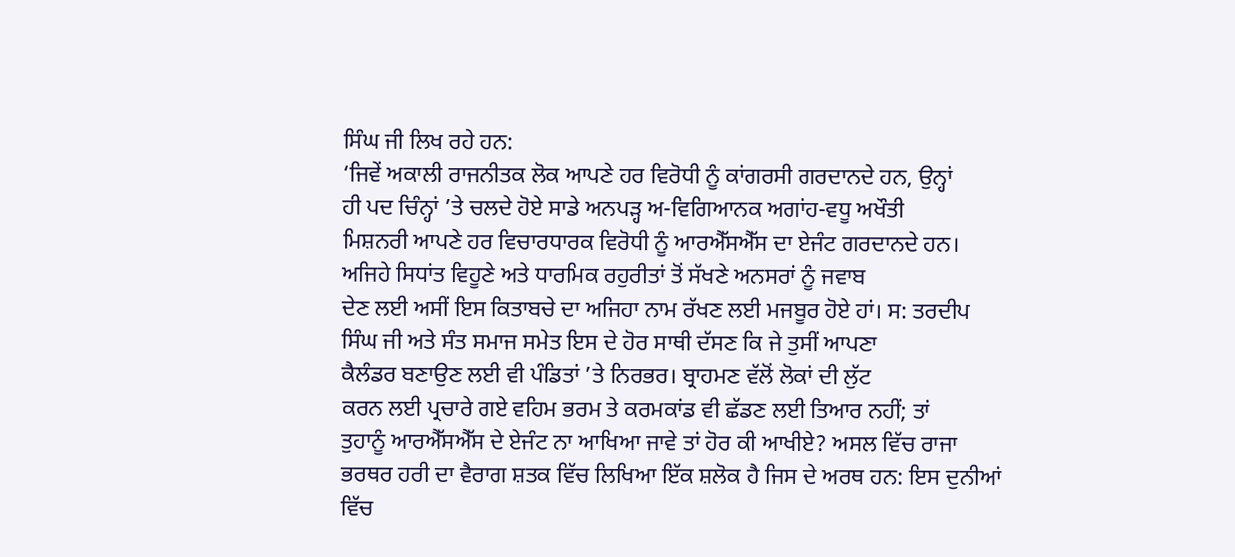ਸਿੰਘ ਜੀ ਲਿਖ ਰਹੇ ਹਨ:
‘ਜਿਵੇਂ ਅਕਾਲੀ ਰਾਜਨੀਤਕ ਲੋਕ ਆਪਣੇ ਹਰ ਵਿਰੋਧੀ ਨੂੰ ਕਾਂਗਰਸੀ ਗਰਦਾਨਦੇ ਹਨ, ਉਨ੍ਹਾਂ
ਹੀ ਪਦ ਚਿੰਨ੍ਹਾਂ ’ਤੇ ਚਲਦੇ ਹੋਏ ਸਾਡੇ ਅਨਪੜ੍ਹ ਅ-ਵਿਗਿਆਨਕ ਅਗਾਂਹ-ਵਧੂ ਅਖੌਤੀ
ਮਿਸ਼ਨਰੀ ਆਪਣੇ ਹਰ ਵਿਚਾਰਧਾਰਕ ਵਿਰੋਧੀ ਨੂੰ ਆਰਐੱਸਐੱਸ ਦਾ ਏਜੰਟ ਗਰਦਾਨਦੇ ਹਨ।
ਅਜਿਹੇ ਸਿਧਾਂਤ ਵਿਹੂਣੇ ਅਤੇ ਧਾਰਮਿਕ ਰਹੁਰੀਤਾਂ ਤੋਂ ਸੱਖਣੇ ਅਨਸਰਾਂ ਨੂੰ ਜਵਾਬ
ਦੇਣ ਲਈ ਅਸੀਂ ਇਸ ਕਿਤਾਬਚੇ ਦਾ ਅਜਿਹਾ ਨਾਮ ਰੱਖਣ ਲਈ ਮਜਬੂਰ ਹੋਏ ਹਾਂ। ਸ: ਤਰਦੀਪ
ਸਿੰਘ ਜੀ ਅਤੇ ਸੰਤ ਸਮਾਜ ਸਮੇਤ ਇਸ ਦੇ ਹੋਰ ਸਾਥੀ ਦੱਸਣ ਕਿ ਜੇ ਤੁਸੀਂ ਆਪਣਾ
ਕੈਲੰਡਰ ਬਣਾਉਣ ਲਈ ਵੀ ਪੰਡਿਤਾਂ ’ਤੇ ਨਿਰਭਰ। ਬ੍ਰਾਹਮਣ ਵੱਲੋਂ ਲੋਕਾਂ ਦੀ ਲੁੱਟ
ਕਰਨ ਲਈ ਪ੍ਰਚਾਰੇ ਗਏ ਵਹਿਮ ਭਰਮ ਤੇ ਕਰਮਕਾਂਡ ਵੀ ਛੱਡਣ ਲਈ ਤਿਆਰ ਨਹੀਂ; ਤਾਂ
ਤੁਹਾਨੂੰ ਆਰਐੱਸਐੱਸ ਦੇ ਏਜੰਟ ਨਾ ਆਖਿਆ ਜਾਵੇ ਤਾਂ ਹੋਰ ਕੀ ਆਖੀਏ? ਅਸਲ ਵਿੱਚ ਰਾਜਾ
ਭਰਥਰ ਹਰੀ ਦਾ ਵੈਰਾਗ ਸ਼ਤਕ ਵਿੱਚ ਲਿਖਿਆ ਇੱਕ ਸ਼ਲੋਕ ਹੈ ਜਿਸ ਦੇ ਅਰਥ ਹਨ: ਇਸ ਦੁਨੀਆਂ
ਵਿੱਚ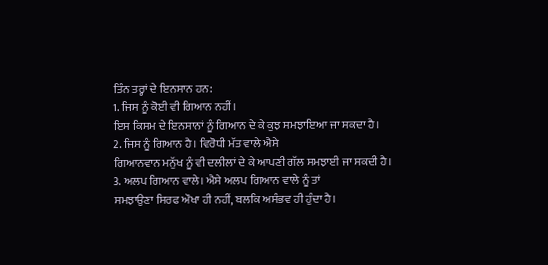ਤਿੰਨ ਤਰ੍ਹਾਂ ਦੇ ਇਨਸਾਨ ਹਨ:
1. ਜਿਸ ਨੂੰ ਕੋਈ ਵੀ ਗਿਆਨ ਨਹੀਂ।
ਇਸ ਕਿਸਮ ਦੇ ਇਨਸਾਨਾਂ ਨੂੰ ਗਿਆਨ ਦੇ ਕੇ ਕੁਝ ਸਮਝਾਇਆ ਜਾ ਸਕਦਾ ਹੈ।
2. ਜਿਸ ਨੂੰ ਗਿਆਨ ਹੈ। ਵਿਰੋਧੀ ਮੱਤ ਵਾਲੇ ਐਸੇ
ਗਿਆਨਵਾਨ ਮਨੁੱਖ ਨੂੰ ਵੀ ਦਲੀਲਾਂ ਦੇ ਕੇ ਆਪਣੀ ਗੱਲ ਸਮਝਾਈ ਜਾ ਸਕਦੀ ਹੈ।
3. ਅਲਪ ਗਿਆਨ ਵਾਲੇ। ਐਸੇ ਅਲਪ ਗਿਆਨ ਵਾਲੇ ਨੂੰ ਤਾਂ
ਸਮਝਾਉਣਾ ਸਿਰਫ ਔਖਾ ਹੀ ਨਹੀਂ, ਬਲਕਿ ਅਸੰਭਵ ਹੀ ਹੁੰਦਾ ਹੈ।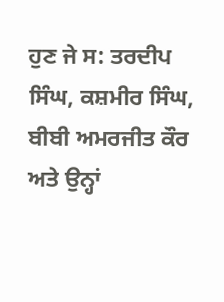ਹੁਣ ਜੇ ਸ: ਤਰਦੀਪ ਸਿੰਘ, ਕਸ਼ਮੀਰ ਸਿੰਘ, ਬੀਬੀ ਅਮਰਜੀਤ ਕੌਰ
ਅਤੇ ਉਨ੍ਹਾਂ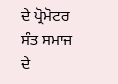ਦੇ ਪ੍ਰੋਮੋਟਰ ਸੰਤ ਸਮਾਜ ਦੇ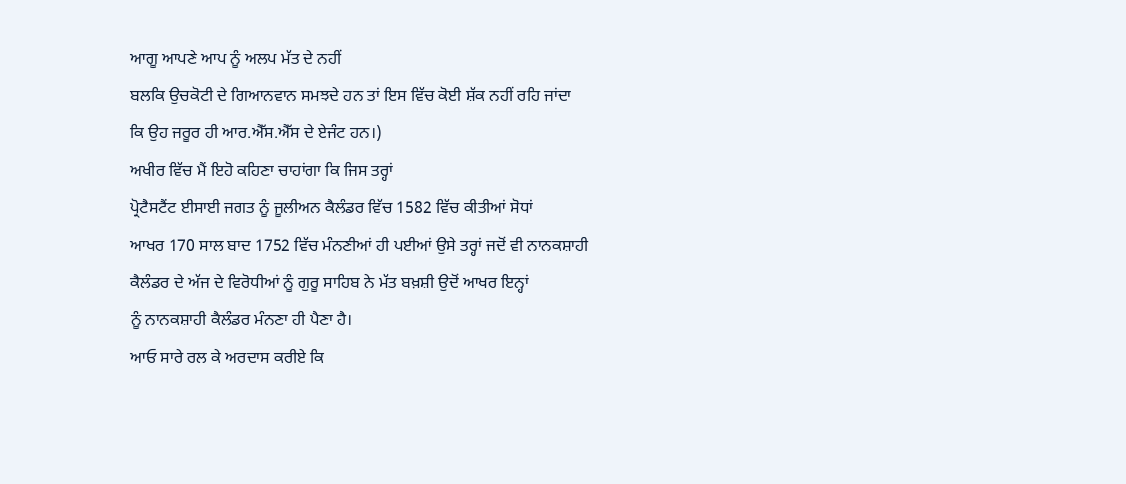ਆਗੂ ਆਪਣੇ ਆਪ ਨੂੰ ਅਲਪ ਮੱਤ ਦੇ ਨਹੀਂ
ਬਲਕਿ ਉਚਕੋਟੀ ਦੇ ਗਿਆਨਵਾਨ ਸਮਝਦੇ ਹਨ ਤਾਂ ਇਸ ਵਿੱਚ ਕੋਈ ਸ਼ੱਕ ਨਹੀਂ ਰਹਿ ਜਾਂਦਾ
ਕਿ ਉਹ ਜਰੂਰ ਹੀ ਆਰ.ਐੱਸ.ਐੱਸ ਦੇ ਏਜੰਟ ਹਨ।)
ਅਖੀਰ ਵਿੱਚ ਮੈਂ ਇਹੋ ਕਹਿਣਾ ਚਾਹਾਂਗਾ ਕਿ ਜਿਸ ਤਰ੍ਹਾਂ
ਪ੍ਰੋਟੈਸਟੈਂਟ ਈਸਾਈ ਜਗਤ ਨੂੰ ਜੂਲੀਅਨ ਕੈਲੰਡਰ ਵਿੱਚ 1582 ਵਿੱਚ ਕੀਤੀਆਂ ਸੋਧਾਂ
ਆਖਰ 170 ਸਾਲ ਬਾਦ 1752 ਵਿੱਚ ਮੰਨਣੀਆਂ ਹੀ ਪਈਆਂ ਉਸੇ ਤਰ੍ਹਾਂ ਜਦੋਂ ਵੀ ਨਾਨਕਸ਼ਾਹੀ
ਕੈਲੰਡਰ ਦੇ ਅੱਜ ਦੇ ਵਿਰੋਧੀਆਂ ਨੂੰ ਗੁਰੂ ਸਾਹਿਬ ਨੇ ਮੱਤ ਬਖ਼ਸ਼ੀ ਉਦੋਂ ਆਖਰ ਇਨ੍ਹਾਂ
ਨੂੰ ਨਾਨਕਸ਼ਾਹੀ ਕੈਲੰਡਰ ਮੰਨਣਾ ਹੀ ਪੈਣਾ ਹੈ।
ਆਓ ਸਾਰੇ ਰਲ ਕੇ ਅਰਦਾਸ ਕਰੀਏ ਕਿ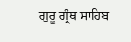ਗੁਰੂ ਗ੍ਰੰਥ ਸਾਹਿਬ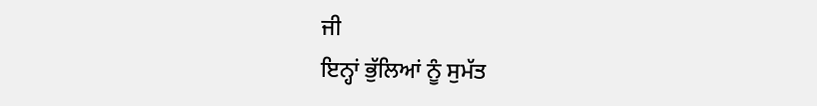ਜੀ
ਇਨ੍ਹਾਂ ਭੁੱਲਿਆਂ ਨੂੰ ਸੁਮੱਤ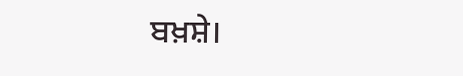ਬਖ਼ਸ਼ੇ।